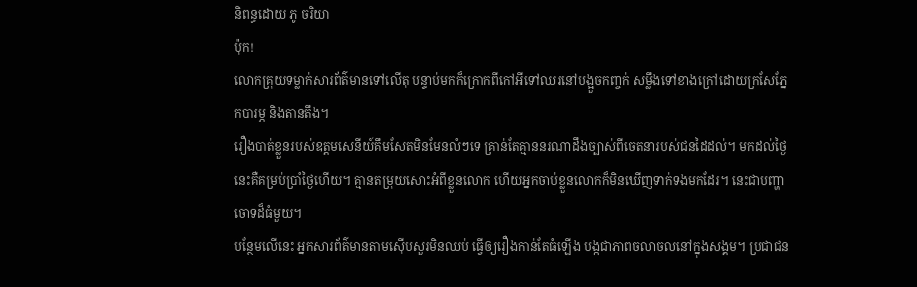និពន្ធដោយ ភូ ចរិយា
ប៉ុក!
លោកគ្រុយទម្លាក់សារព័ត៌មានទៅលើតុ បន្ទាប់មកក៏ក្រោកពីកៅអីទៅឈរនៅបង្អួចកញ្ចក់ សម្លឹងទៅខាងក្រៅដោយក្រសែភ្នែកបារម្ភ និងតានតឹង។
រឿងបាត់ខ្លួនរបស់ឧត្តមសេនីយ៍គឹមសែតមិនមែនលំៗទេ គ្រាន់តែគ្មាននរណាដឹងច្បាស់ពីចេតនារបស់ជនដៃដល់។ មកដល់ថ្ងៃនេះគឺគម្រប់ប្រាំថ្ងៃហើយ។ គ្មានតម្រុយសោះអំពីខ្លួនលោក ហើយអ្នកចាប់ខ្លួនលោកក៏មិនឃើញទាក់ទងមកដែរ។ នេះជាបញ្ហាចោទដ៏ធំមួយ។
បន្ថែមលើនេះ អ្នកសារព័ត៌មានតាមស៊ើបសួរមិនឈប់ ធ្វើឲ្យរឿងកាន់តែធំឡើង បង្កជាភាពចលាចលនៅក្នុងសង្គម។ ប្រជាជន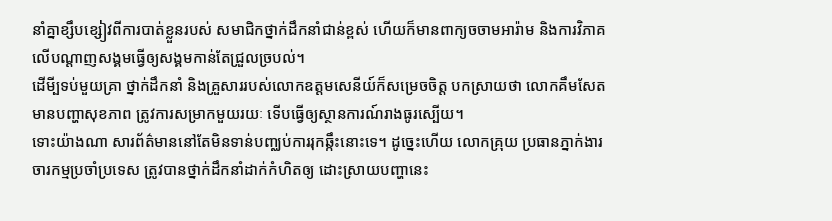នាំគ្នាខ្សឹបខ្សៀវពីការបាត់ខ្លួនរបស់ សមាជិកថ្នាក់ដឹកនាំជាន់ខ្ពស់ ហើយក៏មានពាក្យចចាមអារ៉ាម និងការវិភាគលើបណ្តាញសង្គមធ្វើឲ្យសង្គមកាន់តែជ្រួលច្របល់។
ដើមី្បទប់មួយគ្រា ថ្នាក់ដឹកនាំ និងគ្រួសាររបស់លោកឧត្តមសេនីយ៍ក៏សម្រេចចិត្ត បកស្រាយថា លោកគឹមសែតមានបញ្ហាសុខភាព ត្រូវការសម្រាកមួយរយៈ ទើបធ្វើឲ្យស្ថានការណ៍រាងធូរស្បើយ។
ទោះយ៉ាងណា សារព័ត៌មាននៅតែមិនទាន់បញ្ឈប់ការរុកឆ្កឹះនោះទេ។ ដូច្នេះហើយ លោកគ្រុយ ប្រធានភ្នាក់ងារចារកម្មប្រចាំប្រទេស ត្រូវបានថ្នាក់ដឹកនាំដាក់កំហិតឲ្យ ដោះស្រាយបញ្ហានេះ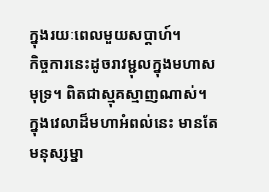ក្នុងរយៈពេលមួយសប្តាហ៍។
កិច្ចការនេះដូចរាវម្ជុលក្នុងមហាសមុទ្រ។ ពិតជាស្មុគស្មាញណាស់។
ក្នុងវេលាដ៏មហាអំពល់នេះ មានតែមនុស្សម្នា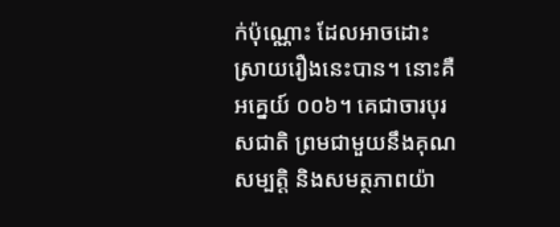ក់ប៉ុណ្ណោះ ដែលអាចដោះស្រាយរឿងនេះបាន។ នោះគឺ អគ្នេយ៍ ០០៦។ គេជាចារបុរសជាតិ ព្រមជាមួយនឹងគុណសម្បត្តិ និងសមត្ថភាពយ៉ា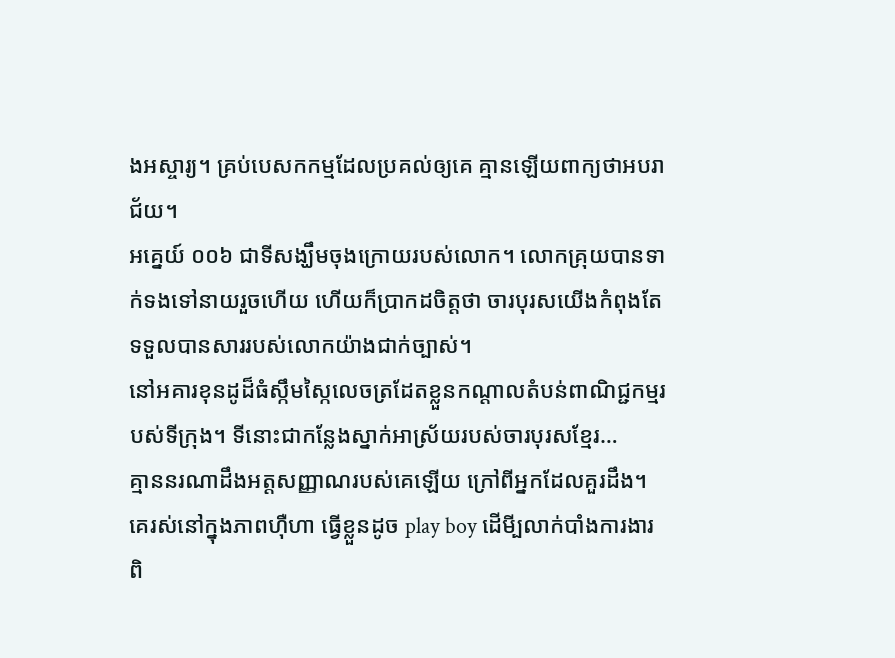ងអស្ចារ្យ។ គ្រប់បេសកកម្មដែលប្រគល់ឲ្យគេ គ្មានឡើយពាក្យថាអបរាជ័យ។
អគ្នេយ៍ ០០៦ ជាទីសង្ឃឹមចុងក្រោយរបស់លោក។ លោកគ្រុយបានទាក់ទងទៅនាយរួចហើយ ហើយក៏ប្រាកដចិត្តថា ចារបុរសយើងកំពុងតែទទួលបានសាររបស់លោកយ៉ាងជាក់ច្បាស់។
នៅអគារខុនដូដ៏ធំស្កឹមស្កៃលេចត្រដែតខ្លួនកណ្តាលតំបន់ពាណិជ្ជកម្មរបស់ទីក្រុង។ ទីនោះជាកន្លែងស្នាក់អាស្រ័យរបស់ចារបុរសខ្មែរ…
គ្មាននរណាដឹងអត្តសញ្ញាណរបស់គេឡើយ ក្រៅពីអ្នកដែលគួរដឹង។
គេរស់នៅក្នុងភាពហ៊ឺហា ធ្វើខ្លួនដូច play boy ដើមី្បលាក់បាំងការងារពិ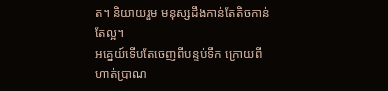ត។ និយាយរួម មនុស្សដឹងកាន់តែតិចកាន់តែល្អ។
អគ្នេយ៍ទើបតែចេញពីបន្ទប់ទឹក ក្រោយពីហាត់ប្រាណ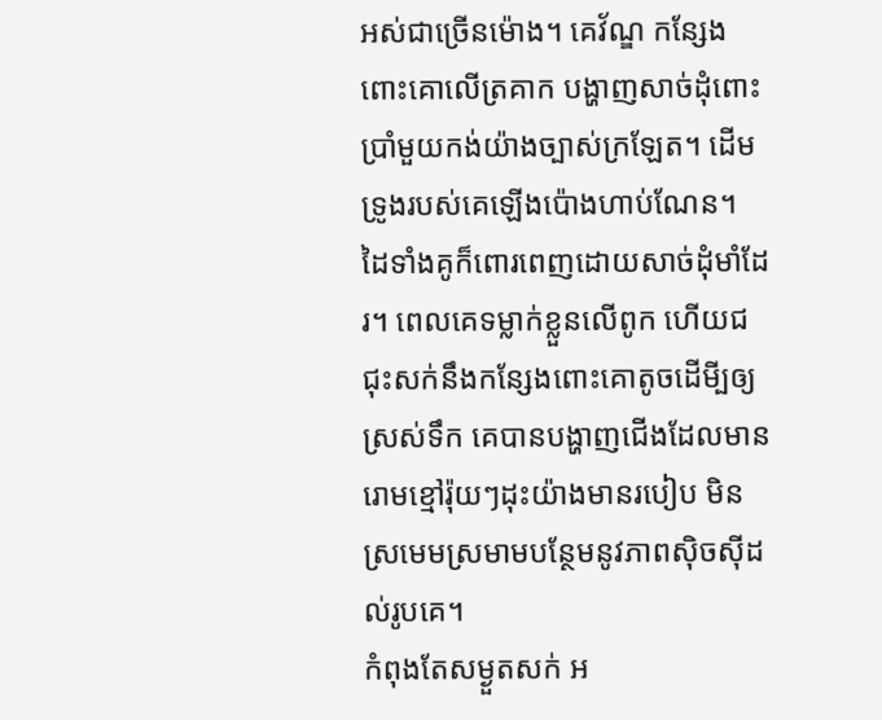អស់ជាច្រើនម៉ោង។ គេវ័ណ្ឌ កន្សែងពោះគោលើត្រគាក បង្ហាញសាច់ដុំពោះប្រាំមួយកង់យ៉ាងច្បាស់ក្រឡែត។ ដើមទ្រូងរបស់គេឡើងប៉ោងហាប់ណែន។ ដៃទាំងគូក៏ពោរពេញដោយសាច់ដុំមាំដែរ។ ពេលគេទម្លាក់ខ្លួនលើពូក ហើយជជុះសក់នឹងកន្សែងពោះគោតូចដើមី្បឲ្យស្រស់ទឹក គេបានបង្ហាញជើងដែលមានរោមខ្មៅរ៉ុយៗដុះយ៉ាងមានរបៀប មិនស្រមេមស្រមាមបន្ថែមនូវភាពស៊ិចស៊ីដល់រូបគេ។
កំពុងតែសម្ងួតសក់ អ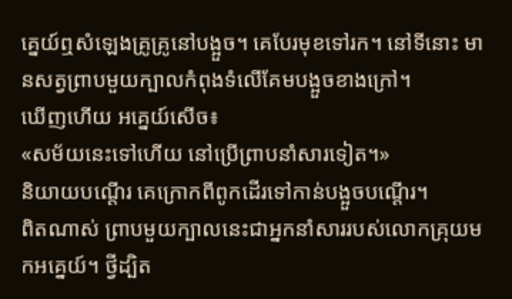គ្នេយ៍ឮសំឡេងគ្រូគ្រូនៅបង្អួច។ គេបែរមុខទៅរក។ នៅទីនោះ មានសត្វព្រាបមួយក្បាលកំពុងទំលើគែមបង្អួចខាងក្រៅ។
ឃើញហើយ អគ្នេយ៍សើច៖
«សម័យនេះទៅហើយ នៅប្រើព្រាបនាំសារទៀត។»
និយាយបណ្តើរ គេក្រោកពីពូកដើរទៅកាន់បង្អួចបណ្តើរ។
ពិតណាស់ ព្រាបមួយក្បាលនេះជាអ្នកនាំសាររបស់លោកគ្រុយមកអគ្នេយ៍។ ថ្វីដ្បិត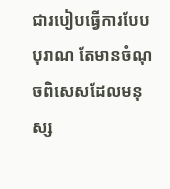ជារបៀបធ្វើការបែបបុរាណ តែមានចំណុចពិសេសដែលមនុស្ស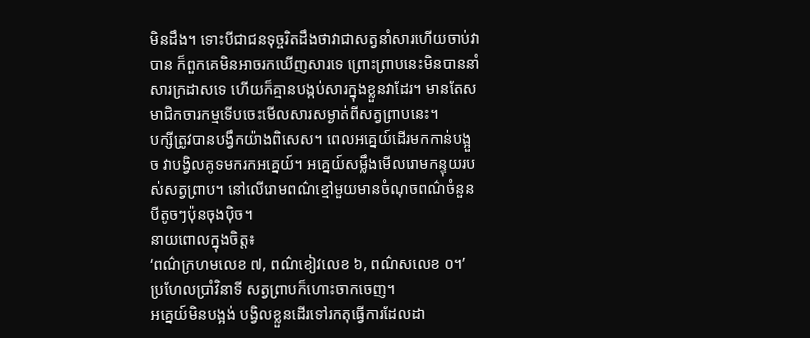មិនដឹង។ ទោះបីជាជនទុច្ចរិតដឹងថាវាជាសត្វនាំសារហើយចាប់វាបាន ក៏ពួកគេមិនអាចរកឃើញសារទេ ព្រោះព្រាបនេះមិនបាននាំសារក្រដាសទេ ហើយក៏គ្មានបង្កប់សារក្នុងខ្លួនវាដែរ។ មានតែសមាជិកចារកម្មទើបចេះមើលសារសម្ងាត់ពីសត្វព្រាបនេះ។
បក្សីត្រូវបានបង្វឹកយ៉ាងពិសេស។ ពេលអគ្នេយ៍ដើរមកកាន់បង្អួច វាបង្វិលគូទមករកអគ្នេយ៍។ អគ្នេយ៍សម្លឹងមើលរោមកន្ទុយរបស់សត្វព្រាប។ នៅលើរោមពណ៌ខ្មៅមួយមានចំណុចពណ៌ចំនួនបីតូចៗប៉ុនចុងប៉ិច។
នាយពោលក្នុងចិត្ត៖
‘ពណ៌ក្រហមលេខ ៧, ពណ៌ខៀវលេខ ៦, ពណ៌សលេខ ០។’
ប្រហែលប្រាំវិនាទី សត្វព្រាបក៏ហោះចាកចេញ។
អគ្នេយ៍មិនបង្អង់ បង្វិលខ្លួនដើរទៅរកតុធ្វើការដែលដា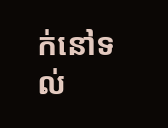ក់នៅទល់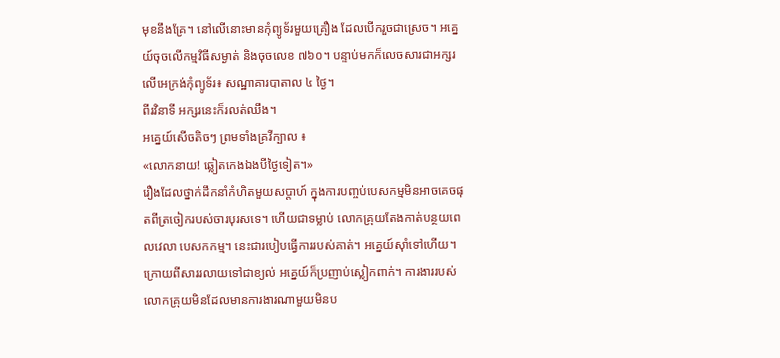មុខនឹងគ្រែ។ នៅលើនោះមានកុំព្យូទ័រមួយគ្រឿង ដែលបើករួចជាស្រេច។ អគ្នេយ៍ចុចលើកម្មវិធីសម្ងាត់ និងចុចលេខ ៧៦០។ បន្ទាប់មកក៏លេចសារជាអក្សរលើអេក្រង់កុំព្យូទ័រ៖ សណ្ឋាគារបាតាល ៤ ថ្ងៃ។
ពីរវិនាទី អក្សរនេះក៏រលត់ឈឹង។
អគ្នេយ៍សើចតិចៗ ព្រមទាំងគ្រវីក្បាល ៖
«លោកនាយ! ឆ្លៀតកេងឯងបីថ្ងៃទៀត។»
រឿងដែលថ្នាក់ដឹកនាំកំហិតមួយសប្តាហ៍ ក្នុងការបញ្ចប់បេសកម្មមិនអាចគេចផុតពីត្រចៀករបស់ចារបុរសទេ។ ហើយជាទម្លាប់ លោកគ្រុយតែងកាត់បន្ថយពេលវេលា បេសកកម្ម។ នេះជារបៀបធ្វើការរបស់គាត់។ អគ្នេយ៍ស៊ាំទៅហើយ។
ក្រោយពីសាររលាយទៅជាខ្យល់ អគ្នេយ៍ក៏ប្រញាប់ស្លៀកពាក់។ ការងាររបស់លោកគ្រុយមិនដែលមានការងារណាមួយមិនប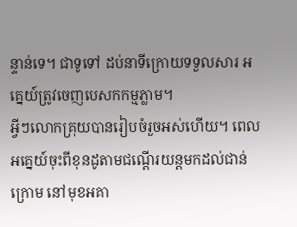ន្ទាន់ទេ។ ជាទូទៅ ដប់នាទីក្រោយទទួលសារ អគ្នេយ៍ត្រូវចេញបេសកកម្មភ្លាម។
អ្វីៗលោកគ្រុយបានរៀបចំរួចអស់ហើយ។ ពេលអគ្នេយ៍ចុះពីខុនដូតាមជណ្តើរយន្តមកដល់ជាន់ក្រោម នៅមុខអគា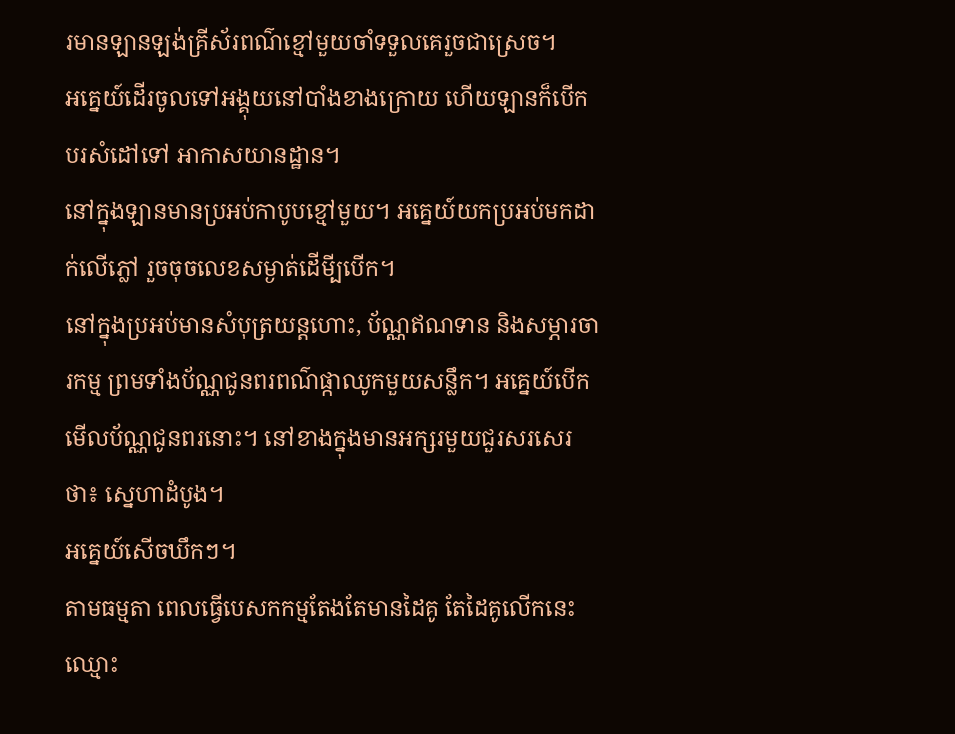រមានឡានឡង់គ្រីស័រពណ៌ខ្មៅមួយចាំទទួលគេរួចជាស្រេច។
អគ្នេយ៍ដើរចូលទៅអង្គុយនៅបាំងខាងក្រោយ ហើយឡានក៏បើកបរសំដៅទៅ អាកាសយានដ្ឋាន។
នៅក្នុងឡានមានប្រអប់កាបូបខ្មៅមួយ។ អគ្នេយ៍យកប្រអប់មកដាក់លើភ្លៅ រួចចុចលេខសម្ងាត់ដើមី្បបើក។
នៅក្នុងប្រអប់មានសំបុត្រយន្តហោះ, ប័ណ្ណឥណទាន និងសម្ភារចារកម្ម ព្រមទាំងប័ណ្ណជូនពរពណ៌ផ្កាឈូកមួយសន្លឹក។ អគ្នេយ៍បើកមើលប័ណ្ណជូនពរនោះ។ នៅខាងក្នុងមានអក្សរមួយជួរសរសេរថា៖ ស្នេហាដំបូង។
អគ្នេយ៍សើចឃឹកៗ។
តាមធម្មតា ពេលធ្វើបេសកកម្មតែងតែមានដៃគូ តែដៃគូលើកនេះឈ្មោះ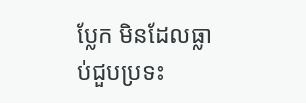ប្លែក មិនដែលធ្លាប់ជួបប្រទះ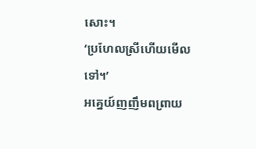សោះ។
‘ប្រហែលស្រីហើយមើលទៅ។’
អគ្នេយ៍ញញឹមពព្រាយ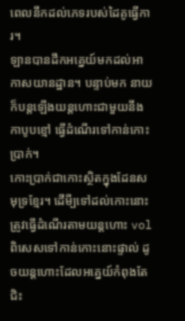ពេលនឹកដល់ភេទរបស់ដៃគូធ្វើការ។
ឡានបានដឹកអគ្នេយ៍មកដល់អាកាសយានដ្ឋាន។ បន្ទាប់មក នាយក៏បន្តឡើងយន្តហោះជាមួយនឹងកាបូបខ្មៅ ធ្វើដំណើរទៅកាន់កោះប្រាក់។
កោះប្រាក់ជាកោះស្ថិតក្នុងដែនសមុទ្រខ្មែរ។ ដើមី្បទៅដល់កោះនោះ ត្រូវធ្វើដំណើរតាមយន្តហោះ vol ពិសេសទៅកាន់កោះនោះផ្ទាល់ ដូចយន្តហោះដែលអគ្នេយ៍កំពុងតែជិះ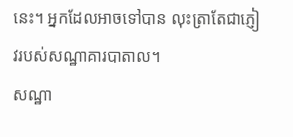នេះ។ អ្នកដែលអាចទៅបាន លុះត្រាតែជាភ្ញៀវរបស់សណ្ឋាគារបាតាល។
សណ្ឋា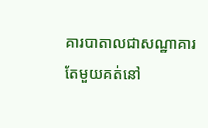គារបាតាលជាសណ្ឋាគារតែមួយគត់នៅ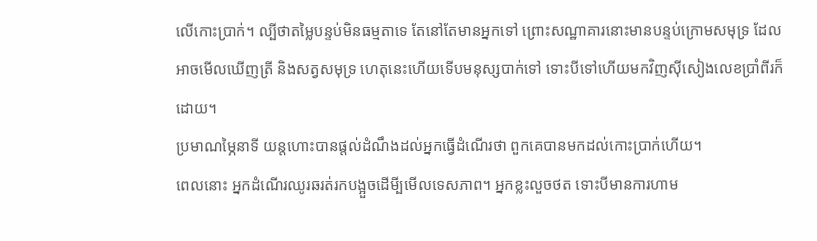លើកោះប្រាក់។ ល្បីថាតម្លៃបន្ទប់មិនធម្មតាទេ តែនៅតែមានអ្នកទៅ ព្រោះសណ្ឋាគារនោះមានបន្ទប់ក្រោមសមុទ្រ ដែលអាចមើលឃើញត្រី និងសត្វសមុទ្រ ហេតុនេះហើយទើបមនុស្សបាក់ទៅ ទោះបីទៅហើយមកវិញស៊ីសៀងលេខប្រាំពីរក៏ដោយ។
ប្រមាណម្ភៃនាទី យន្តហោះបានផ្តល់ដំណឹងដល់អ្នកធ្វើដំណើរថា ពួកគេបានមកដល់កោះប្រាក់ហើយ។
ពេលនោះ អ្នកដំណើរឈូរឆរត់រកបង្អួចដើមី្បមើលទេសភាព។ អ្នកខ្លះលួចថត ទោះបីមានការហាម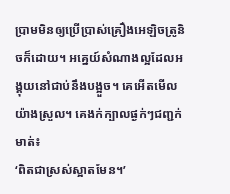ប្រាមមិនឲ្យប្រើប្រាស់គ្រឿងអេឡិចត្រូនិចក៏ដោយ។ អគ្នេយ៍សំណាងល្អដែលអង្គុយនៅជាប់នឹងបង្អួច។ គេអើតមើលយ៉ាងស្រួល។ គេងក់ក្បាលផ្ងក់ៗជញ្ជក់មាត់៖
‘ពិតជាស្រស់ស្អាតមែន។’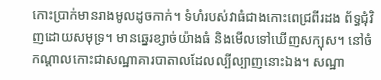កោះប្រាក់មានរាងមូលដូចកាក់។ ទំហំរបស់វាធំជាងកោះពេជ្រពីរដង ព័ទ្ធជុំវិញដោយសមុទ្រ។ មានឆ្នេរខ្សាច់យ៉ាងធំ និងមើលទៅឃើញសក្បុស។ នៅចំកណ្តាលកោះជាសណ្ឋាគារបាតាលដែលល្បីល្បាញនោះឯង។ សណ្ឋា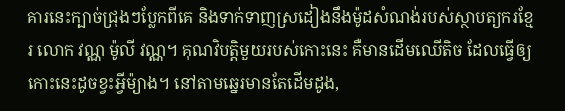គារនេះក្បាច់ជ្រុងៗប្លែកពីគេ និងទាក់ទាញស្រដៀងនឹងម៉ូដសំណង់របស់ស្ថាបត្យករខ្មែរ លោក វណ្ណ ម៉ូលី វណ្ណ។ គុណវិបត្តិមួយរបស់កោះនេះ គឺមានដើមឈើតិច ដែលធ្វើឲ្យកោះនេះដូចខ្វះអ្វីម៉្យាង។ នៅតាមឆ្នេរមានតែដើមដូង,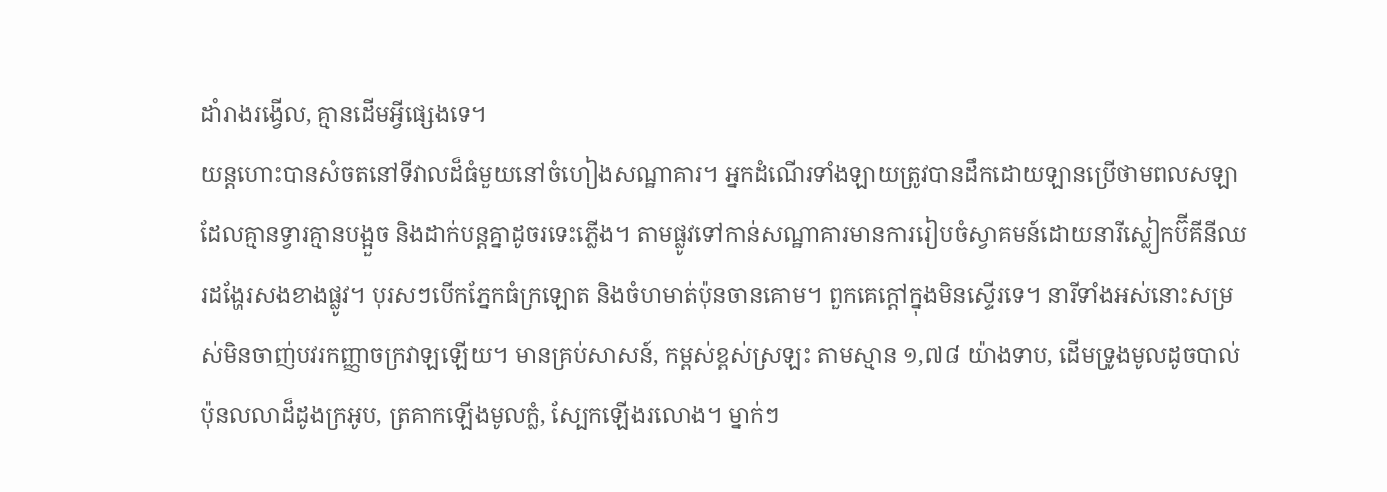ដាំរាងរង្វើល, គ្មានដើមអ្វីផ្សេងទេ។
យន្តហោះបានសំចតនៅទីវាលដ៏ធំមួយនៅចំហៀងសណ្ឋាគារ។ អ្នកដំណើរទាំងឡាយត្រូវបានដឹកដោយឡានប្រើថាមពលសឡា ដែលគ្មានទ្វារគ្មានបង្អួច និងដាក់បន្តគ្នាដូចរទេះភ្លើង។ តាមផ្លូវទៅកាន់សណ្ឋាគារមានការរៀបចំស្វាគមន៍ដោយនារីស្លៀកប៊ីគីនីឈរដង្ហែរសងខាងផ្លូវ។ បុរសៗបើកភ្នែកធំក្រឡោត និងចំហមាត់ប៉ុនចានគោម។ ពួកគេក្តៅក្នុងមិនស្ទើរទេ។ នារីទាំងអស់នោះសម្រស់មិនចាញ់បវរកញ្ញាចក្រវាឡឡើយ។ មានគ្រប់សាសន៍, កម្ពស់ខ្ពស់ស្រឡះ តាមស្មាន ១,៧៨ យ៉ាងទាប, ដើមទ្រូងមូលដូចបាល់ ប៉ុនលលាដ៏ដូងក្រអូប, ត្រគាកឡើងមូលក្លំ, ស្បែកឡើងរលោង។ ម្នាក់ៗ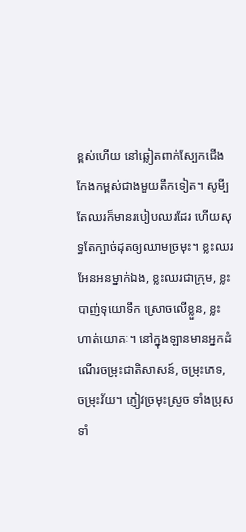ខ្ពស់ហើយ នៅឆ្លៀតពាក់ស្បែកជើងកែងកម្ពស់ជាងមួយតឹកទៀត។ សូមី្បតែឈរក៏មានរបៀបឈរដែរ ហើយសុទ្ធតែក្បាច់ដុតឲ្យឈាមច្រមុះ។ ខ្លះឈរអែនអនម្នាក់ឯង, ខ្លះឈរជាក្រុម, ខ្លះបាញ់ទុយោទឹក ស្រោចលើខ្លួន, ខ្លះហាត់យោគៈ។ នៅក្នុងឡានមានអ្នកដំណើរចម្រុះជាតិសាសន៍, ចម្រុះភេទ, ចម្រុះវ័យ។ ភ្ញៀវច្រមុះស្រួច ទាំងប្រុស ទាំ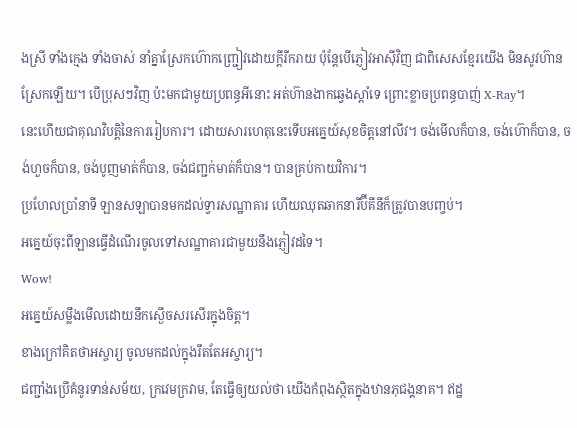ងស្រី ទាំងក្មេង ទាំងចាស់ នាំគ្នាស្រែកហ៊ោកញ្ជ្រៀវដោយក្តីរីករាយ ប៉ុន្តែបើភ្ញៀវអាស៊ីវិញ ជាពិសេសខ្មែរយើង មិនសូវហ៊ានស្រែកឡើយ។ បើប្រុសៗវិញ ប៉ះមកជាមួយប្រពន្ធអីនោះ អត់ហ៊ានងាកឆ្វេងស្តាំទេ ព្រោះខ្លាចប្រពន្ធបាញ់ X-Ray។
នេះហើយជាគុណវិបត្តិនៃការរៀបការ។ ដោយសារហេតុនេះទើបអគ្នេយ៍សុខចិត្តនៅលីវ។ ចង់មើលក៏បាន, ចង់ហ៊ោក៏បាន, ចង់ហួចក៏បាន, ចង់បូញមាត់ក៏បាន, ចង់ជញ្ជក់មាត់ក៏បាន។ បានគ្រប់កាយវិការ។
ប្រហែលប្រាំនាទី ឡានសឡាបានមកដល់ទ្វារសណ្ឋាគារ ហើយឈុតឆាកនារីប៊ីគីនីក៏ត្រូវបានបញ្ចប់។
អគ្នេយ៍ចុះពីឡានធ្វើដំណើរចូលទៅសណ្ឋាគារជាមួយនឹងភ្ញៀវដទៃ។
Wow!
អគ្នេយ៍សម្លឹងមើលដោយនឹកស្ងើចសរសើរក្នុងចិត្ត។
ខាងក្រៅគិតថាអស្ចារ្យ ចូលមកដល់ក្នុងរឹតតែអស្ចារ្យ។
ជញ្ជាំងប្រើគំនូរទាន់សម័យ, ក្រវេមក្រវាម, តែធ្វើឲ្យយល់ថា យើងកំពុងស្ថិតក្នុងឋានភុជង្គនាគ។ ឥដ្ឋ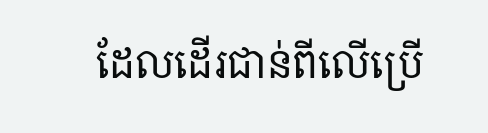ដែលដើរជាន់ពីលើប្រើ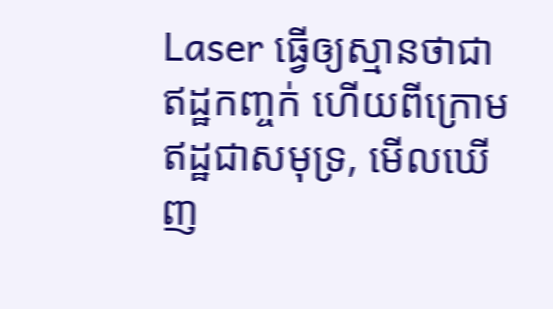Laser ធ្វើឲ្យស្មានថាជាឥដ្ឋកញ្ចក់ ហើយពីក្រោមឥដ្ឋជាសមុទ្រ, មើលឃើញ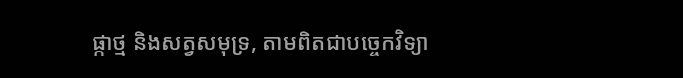ផ្កាថ្ម និងសត្វសមុទ្រ, តាមពិតជាបច្ចេកវិទ្យា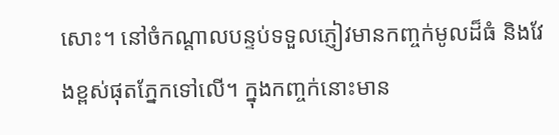សោះ។ នៅចំកណ្តាលបន្ទប់ទទួលភ្ញៀវមានកញ្ចក់មូលដ៏ធំ និងវែងខ្ពស់ផុតភ្នែកទៅលើ។ ក្នុងកញ្ចក់នោះមាន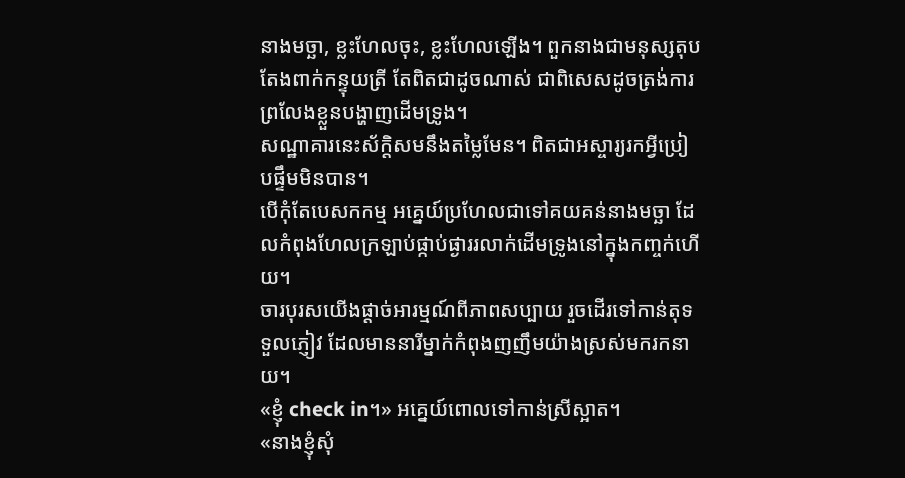នាងមច្ឆា, ខ្លះហែលចុះ, ខ្លះហែលឡើង។ ពួកនាងជាមនុស្សតុបតែងពាក់កន្ទុយត្រី តែពិតជាដូចណាស់ ជាពិសេសដូចត្រង់ការព្រលែងខ្លួនបង្ហាញដើមទ្រូង។
សណ្ឋាគារនេះស័ក្តិសមនឹងតម្លៃមែន។ ពិតជាអស្ចារ្យរកអ្វីប្រៀបផ្ទឹមមិនបាន។
បើកុំតែបេសកកម្ម អគ្នេយ៍ប្រហែលជាទៅគយគន់នាងមច្ឆា ដែលកំពុងហែលក្រឡាប់ផ្កាប់ផ្ងាររលាក់ដើមទ្រូងនៅក្នុងកញ្ចក់ហើយ។
ចារបុរសយើងផ្តាច់អារម្មណ៍ពីភាពសប្បាយ រួចដើរទៅកាន់តុទទួលភ្ញៀវ ដែលមាននារីម្នាក់កំពុងញញឹមយ៉ាងស្រស់មករកនាយ។
«ខ្ញុំ check in។» អគ្នេយ៍ពោលទៅកាន់ស្រីស្អាត។
«នាងខ្ញុំសុំ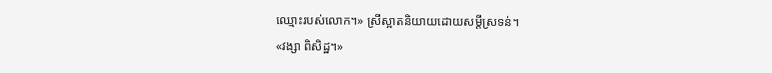ឈ្មោះរបស់លោក។» ស្រីស្អាតនិយាយដោយសម្តីស្រទន់។
«វង្សា ពិសិដ្ឋ។»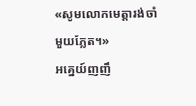«សូមលោកមេត្តារង់ចាំមួយភ្លែត។»
អគ្នេយ៍ញញឹ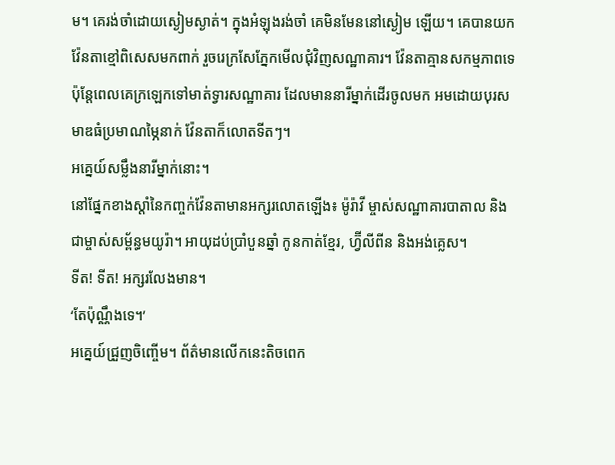ម។ គេរង់ចាំដោយស្ងៀមស្ងាត់។ ក្នុងអំឡុងរង់ចាំ គេមិនមែននៅស្ងៀម ឡើយ។ គេបានយកវ៉ែនតាខ្មៅពិសេសមកពាក់ រួចរេក្រសែភ្នែកមើលជុំវិញសណ្ឋាគារ។ វ៉ែនតាគ្មានសកម្មភាពទេ ប៉ុន្តែពេលគេក្រឡេកទៅមាត់ទ្វារសណ្ឋាគារ ដែលមាននារីម្នាក់ដើរចូលមក អមដោយបុរសមាឌធំប្រមាណម្ភៃនាក់ វ៉ែនតាក៏លោតទីតៗ។
អគ្នេយ៍សម្លឹងនារីម្នាក់នោះ។
នៅផ្នែកខាងស្តាំនៃកញ្ចក់វ៉ែនតាមានអក្សរលោតឡើង៖ ម៉ូរ៉ាវី ម្ចាស់សណ្ឋាគារបាតាល និងជាម្ចាស់សម្ព័ន្ធមយូរ៉ា។ អាយុដប់ប្រាំបួនឆ្នាំ កូនកាត់ខ្មែរ, ហ្វ៊ីលីពីន និងអង់គ្លេស។
ទីត! ទីត! អក្សរលែងមាន។
‘តែប៉ុណ្ណឹងទេ។’
អគ្នេយ៍ជ្រួញចិញ្ចើម។ ព័ត៌មានលើកនេះតិចពេក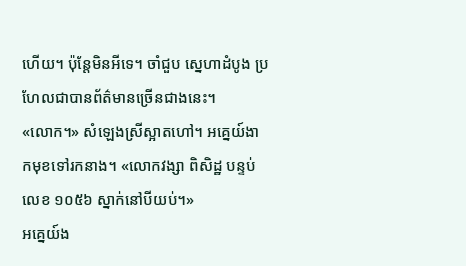ហើយ។ ប៉ុន្តែមិនអីទេ។ ចាំជួប ស្នេហាដំបូង ប្រហែលជាបានព័ត៌មានច្រើនជាងនេះ។
«លោក។» សំឡេងស្រីស្អាតហៅ។ អគ្នេយ៍ងាកមុខទៅរកនាង។ «លោកវង្សា ពិសិដ្ឋ បន្ទប់លេខ ១០៥៦ ស្នាក់នៅបីយប់។»
អគ្នេយ៍ង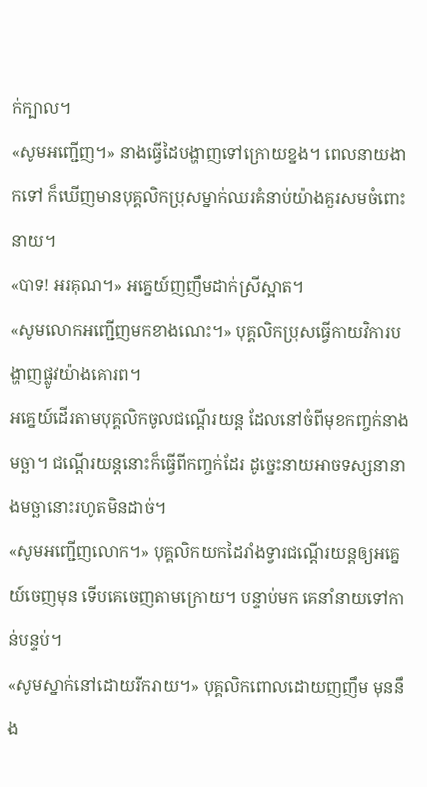ក់ក្បាល។
«សូមអញ្ជើញ។» នាងធ្វើដៃបង្ហាញទៅក្រោយខ្នង។ ពេលនាយងាកទៅ ក៏ឃើញមានបុគ្គលិកប្រុសម្នាក់ឈរគំនាប់យ៉ាងគួរសមចំពោះនាយ។
«បាទ! អរគុណ។» អគ្នេយ៍ញញឹមដាក់ស្រីស្អាត។
«សូមលោកអញ្ជើញមកខាងណេះ។» បុគ្គលិកប្រុសធ្វើកាយវិការបង្ហាញផ្លូវយ៉ាងគោរព។
អគ្នេយ៍ដើរតាមបុគ្គលិកចូលជណ្តើរយន្ត ដែលនៅចំពីមុខកញ្ចក់នាងមច្ឆា។ ជណ្តើរយន្តនោះក៏ធ្វើពីកញ្ចក់ដែរ ដូច្នេះនាយអាចទស្សនានាងមច្ឆានោះរហូតមិនដាច់។
«សូមអញ្ជើញលោក។» បុគ្គលិកយកដៃរាំងទ្វារជណ្តើរយន្តឲ្យអគ្នេយ៍ចេញមុន ទើបគេចេញតាមក្រោយ។ បន្ទាប់មក គេនាំនាយទៅកាន់បន្ទប់។
«សូមស្នាក់នៅដោយរីករាយ។» បុគ្គលិកពោលដោយញញឹម មុននឹង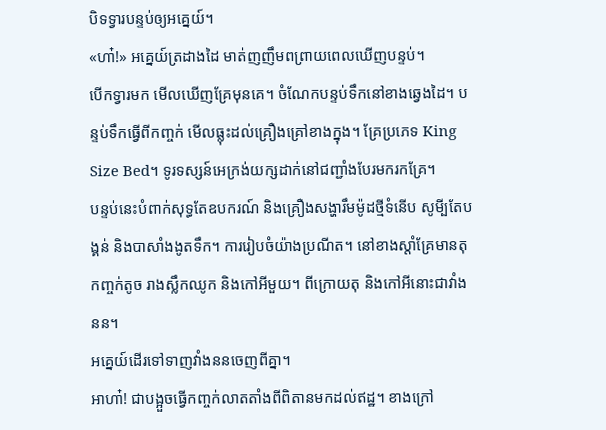បិទទ្វារបន្ទប់ឲ្យអគ្នេយ៍។
«ហា៎!» អគ្នេយ៍ត្រដាងដៃ មាត់ញញឹមពព្រាយពេលឃើញបន្ទប់។
បើកទ្វារមក មើលឃើញគ្រែមុនគេ។ ចំណែកបន្ទប់ទឹកនៅខាងឆ្វេងដៃ។ បន្ទប់ទឹកធ្វើពីកញ្ចក់ មើលធ្លុះដល់គ្រឿងគ្រៅខាងក្នុង។ គ្រែប្រភេទ King Size Bed។ ទូរទស្សន៍អេក្រង់យក្សដាក់នៅជញ្ជាំងបែរមករកគ្រែ។
បន្ទប់នេះបំពាក់សុទ្ធតែឧបករណ៍ និងគ្រឿងសង្ហារឹមម៉ូដថ្មីទំនើប សូមី្បតែបង្គន់ និងបាសាំងងូតទឹក។ ការរៀបចំយ៉ាងប្រណីត។ នៅខាងស្តាំគ្រែមានតុកញ្ចក់តូច រាងស្លឹកឈូក និងកៅអីមួយ។ ពីក្រោយតុ និងកៅអីនោះជាវាំងនន។
អគ្នេយ៍ដើរទៅទាញវាំងននចេញពីគ្នា។
អាហា៎! ជាបង្អួចធ្វើកញ្ចក់លាតតាំងពីពិតានមកដល់ឥដ្ឋ។ ខាងក្រៅ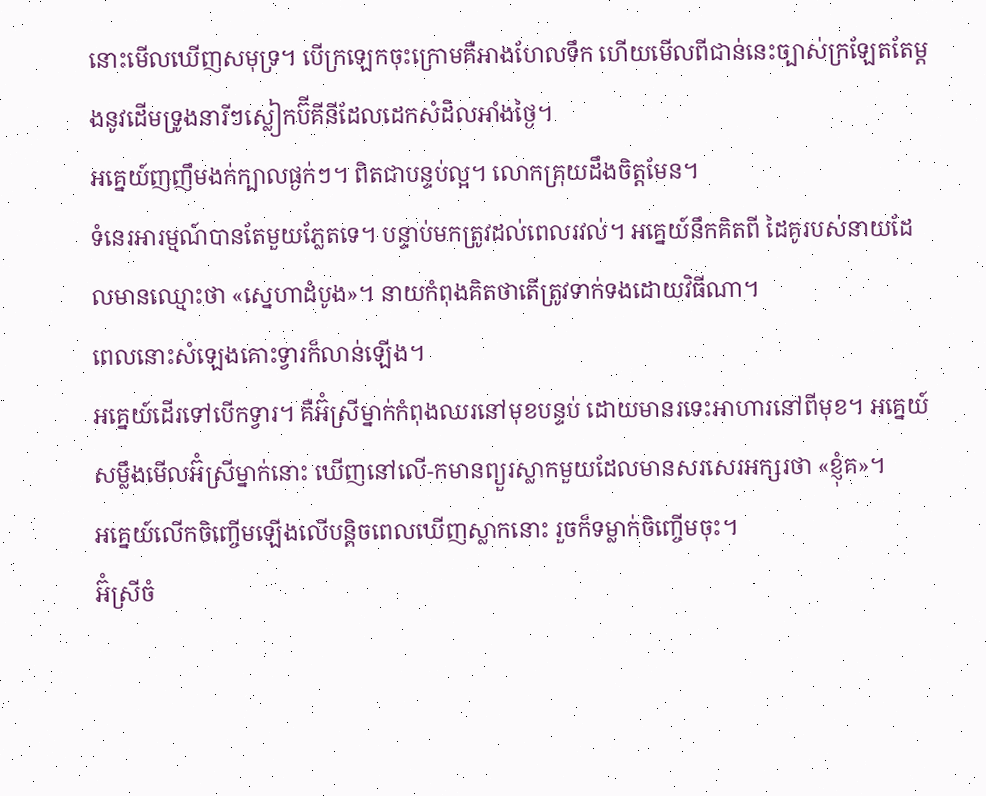នោះមើលឃើញសមុទ្រ។ បើក្រឡេកចុះក្រោមគឺអាងហែលទឹក ហើយមើលពីជាន់នេះច្បាស់ក្រឡែតតែម្តងនូវដើមទ្រូងនារីៗស្លៀកប៊ីគីនីដែលដេកសំដិលអាំងថ្ងៃ។
អគ្នេយ៍ញញឹមងក់ក្បាលផ្ងក់ៗ។ ពិតជាបន្ទប់ល្អ។ លោកគ្រុយដឹងចិត្តមែន។
ទំនេរអារម្មណ៍បានតែមួយភ្លែតទេ។ បន្ទាប់មកត្រូវដល់ពេលរវល់។ អគ្នេយ៍នឹកគិតពី ដៃគូរបស់នាយដែលមានឈ្មោះថា «ស្នេហាដំបូង»។ នាយកំពុងគិតថាតើត្រូវទាក់ទងដោយវិធីណា។
ពេលនោះសំឡេងគោះទ្វារក៏លាន់ឡើង។
អគ្នេយ៍ដើរទៅបើកទ្វារ។ គឺអ៊ំស្រីម្នាក់កំពុងឈរនៅមុខបន្ទប់ ដោយមានរទេះអាហារនៅពីមុខ។ អគ្នេយ៍សម្លឹងមើលអ៊ំស្រីម្នាក់នោះ ឃើញនៅលើ-កមានព្យួរស្លាកមួយដែលមានសរសេរអក្សរថា «ខ្ញុំគ»។
អគ្នេយ៍លើកចិញ្ចើមឡើងលើបន្តិចពេលឃើញស្លាកនោះ រួចក៏ទម្លាក់ចិញ្ចើមចុះ។
អ៊ំស្រីចំ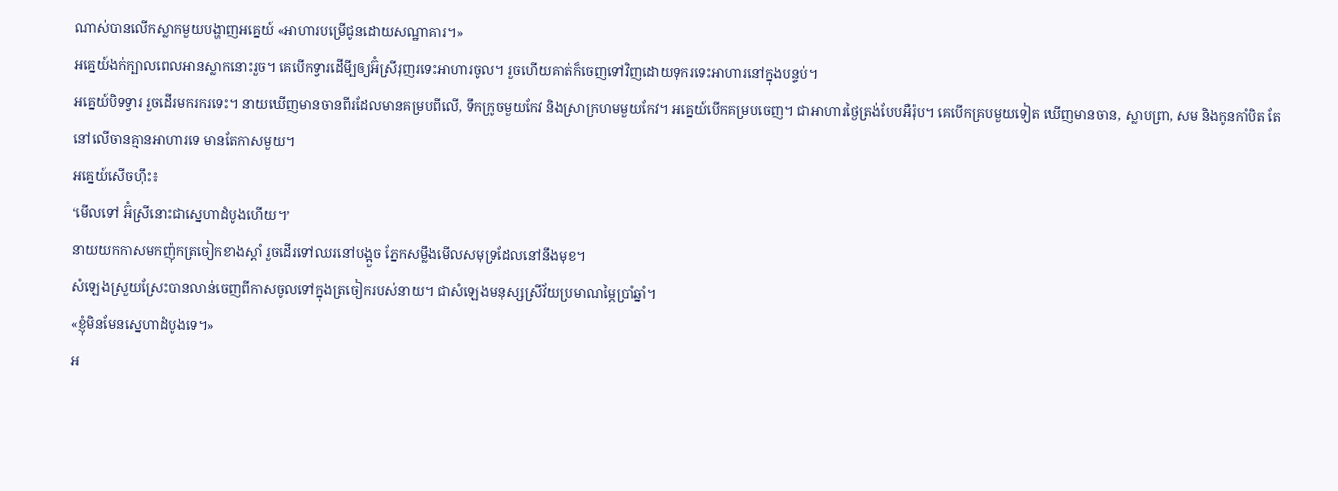ណាស់បានលើកស្លាកមួយបង្ហាញអគ្នេយ៍ «អាហារបម្រើជូនដោយសណ្ឋាគារ។»
អគ្នេយ៍ងក់ក្បាលពេលអានស្លាកនោះរួច។ គេបើកទ្វារដើមី្បឲ្យអ៊ំស្រីរុញរទេះអាហារចូល។ រួចហើយគាត់ក៏ចេញទៅវិញដោយទុករទេះអាហារនៅក្នុងបន្ទប់។
អគ្នេយ៍បិទទ្វារ រួចដើរមករករទេះ។ នាយឃើញមានចានពីរដែលមានគម្របពីលើ, ទឹកក្រូចមួយកែវ និងស្រាក្រហមមួយកែវ។ អគ្នេយ៍បើកគម្របចេញ។ ជាអាហារថ្ងៃត្រង់បែបអឺរ៉ុប។ គេបើកគ្របមួយទៀត ឃើញមានចាន, ស្លាបព្រា, សម និងកូនកាំបិត តែនៅលើចានគ្មានអាហារទេ មានតែកាសមួយ។
អគ្នេយ៍សើចហ៊ឹះ៖
‘មើលទៅ អ៊ំស្រីនោះជាស្នេហាដំបូងហើយ។’
នាយយកកាសមកញ៉ុកត្រចៀកខាងស្តាំ រួចដើរទៅឈរនៅបង្អួច ភ្នែកសម្លឹងមើលសមុទ្រដែលនៅនឹងមុខ។
សំឡេងស្រួយស្រែះបានលាន់ចេញពីកាសចូលទៅក្នុងត្រចៀករបស់នាយ។ ជាសំឡេងមនុស្សស្រីវ័យប្រមាណម្ភៃប្រាំឆ្នាំ។
«ខ្ញុំមិនមែនស្នេហាដំបូងទេ។»
អ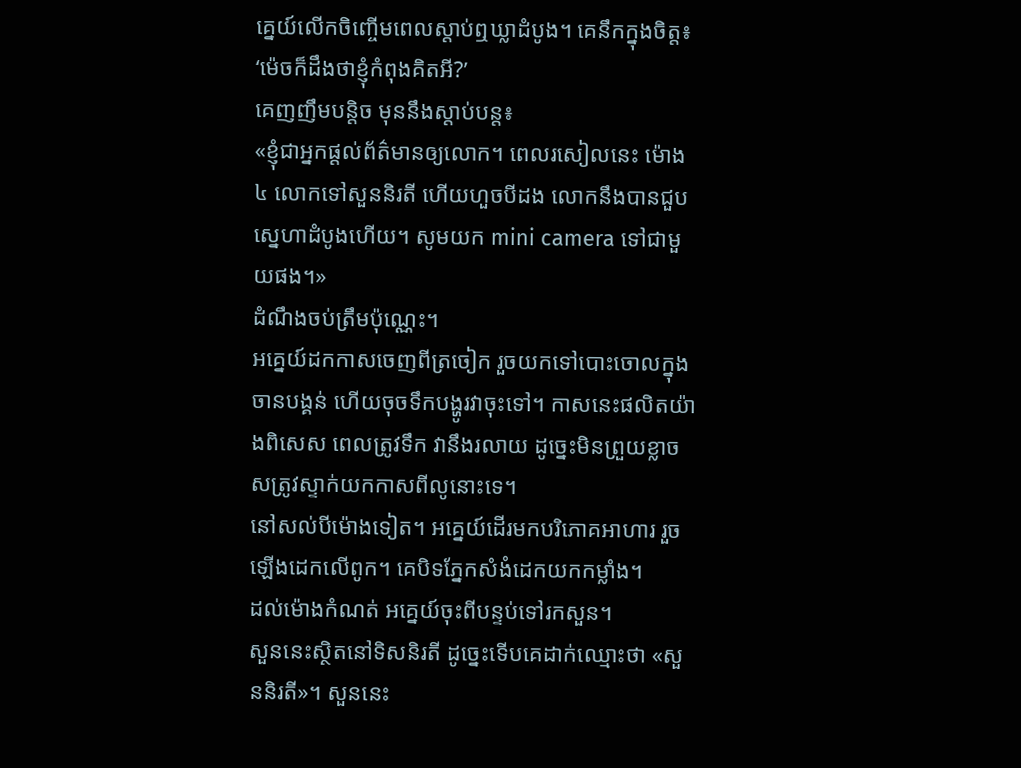គ្នេយ៍លើកចិញ្ចើមពេលស្តាប់ឮឃ្លាដំបូង។ គេនឹកក្នុងចិត្ត៖
‘ម៉េចក៏ដឹងថាខ្ញុំកំពុងគិតអី?’
គេញញឹមបន្តិច មុននឹងស្តាប់បន្ត៖
«ខ្ញុំជាអ្នកផ្តល់ព័ត៌មានឲ្យលោក។ ពេលរសៀលនេះ ម៉ោង ៤ លោកទៅសួននិរតី ហើយហួចបីដង លោកនឹងបានជួបស្នេហាដំបូងហើយ។ សូមយក mini camera ទៅជាមួយផង។»
ដំណឹងចប់ត្រឹមប៉ុណ្ណេះ។
អគ្នេយ៍ដកកាសចេញពីត្រចៀក រួចយកទៅបោះចោលក្នុងចានបង្គន់ ហើយចុចទឹកបង្ហូរវាចុះទៅ។ កាសនេះផលិតយ៉ាងពិសេស ពេលត្រូវទឹក វានឹងរលាយ ដូច្នេះមិនព្រួយខ្លាចសត្រូវស្ទាក់យកកាសពីលូនោះទេ។
នៅសល់បីម៉ោងទៀត។ អគ្នេយ៍ដើរមកបរិភោគអាហារ រួចឡើងដេកលើពូក។ គេបិទភ្នែកសំងំដេកយកកម្លាំង។
ដល់ម៉ោងកំណត់ អគ្នេយ៍ចុះពីបន្ទប់ទៅរកសួន។
សួននេះស្ថិតនៅទិសនិរតី ដូច្នេះទើបគេដាក់ឈ្មោះថា «សួននិរតី»។ សួននេះ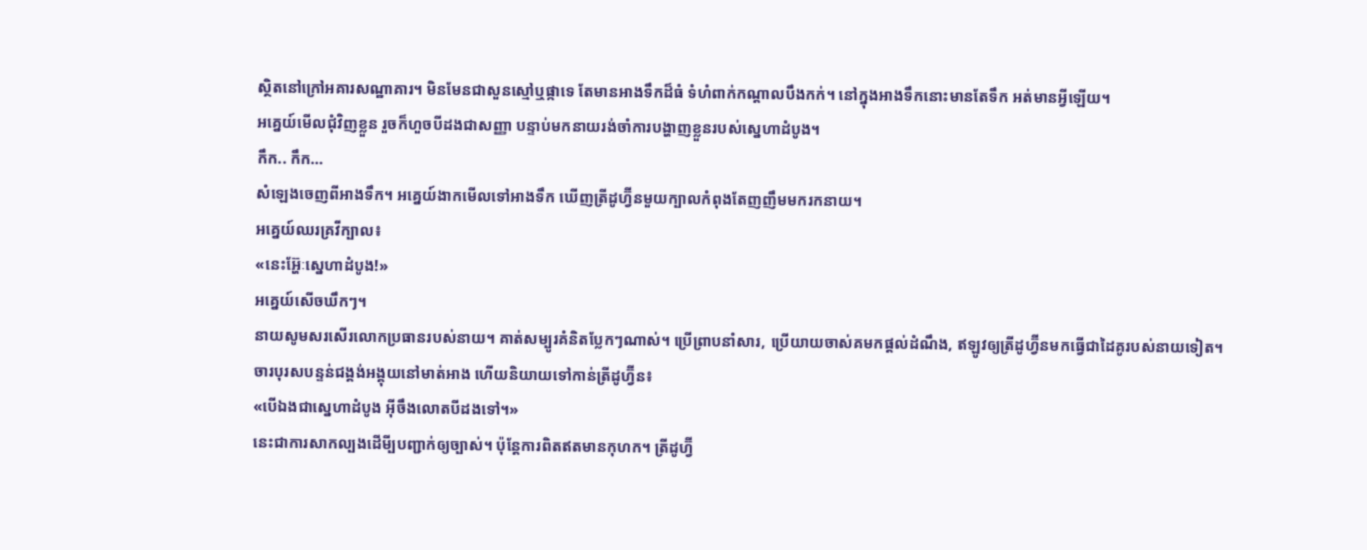ស្ថិតនៅក្រៅអគារសណ្ឋាគារ។ មិនមែនជាសួនស្មៅឬផ្កាទេ តែមានអាងទឹកដ៏ធំ ទំហំពាក់កណ្តាលបឹងកក់។ នៅក្នុងអាងទឹកនោះមានតែទឹក អត់មានអី្វឡើយ។
អគ្នេយ៍មើលជុំវិញខ្លួន រួចក៏ហួចបីដងជាសញ្ញា បន្ទាប់មកនាយរង់ចាំការបង្ហាញខ្លួនរបស់ស្នេហាដំបូង។
កឹក.. កឹក…
សំឡេងចេញពីអាងទឹក។ អគ្នេយ៍ងាកមើលទៅអាងទឹក ឃើញត្រីដូហ្វ៊ីនមួយក្បាលកំពុងតែញញឹមមករកនាយ។
អគ្នេយ៍ឈរគ្រវីក្បាល៖
«នេះអ្ហ៊ែៈស្នេហាដំបូង!»
អគ្នេយ៍សើចឃឹកៗ។
នាយសូមសរសើរលោកប្រធានរបស់នាយ។ គាត់សម្បូរគំនិតប្លែកៗណាស់។ ប្រើព្រាបនាំសារ, ប្រើយាយចាស់គមកផ្តល់ដំណឹង, ឥឡូវឲ្យត្រីដូហ្វ៊ីនមកធ្វើជាដៃគូរបស់នាយទៀត។
ចារបុរសបន្ទន់ជង្គង់អង្គុយនៅមាត់អាង ហើយនិយាយទៅកាន់ត្រីដូហ្វ៊ីន៖
«បើឯងជាស្នេហាដំបូង អ៊ីចឹងលោតបីដងទៅ។»
នេះជាការសាកល្បងដើមី្បបញ្ជាក់ឲ្យច្បាស់។ ប៉ុន្តែការពិតឥតមានកុហក។ ត្រីដូហ្វ៊ី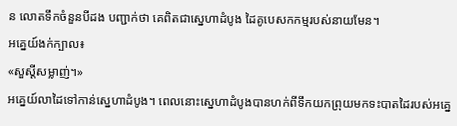ន លោតទឹកចំនួនបីដង បញ្ជាក់ថា គេពិតជាស្នេហាដំបូង ដៃគូបេសកកម្មរបស់នាយមែន។
អគ្នេយ៍ងក់ក្បាល៖
«សួស្តីសម្លាញ់។»
អគ្នេយ៍លាដៃទៅកាន់ស្នេហាដំបូង។ ពេលនោះស្នេហាដំបូងបានហក់ពីទឹកយកព្រុយមកទះបាតដៃរបស់អគ្នេ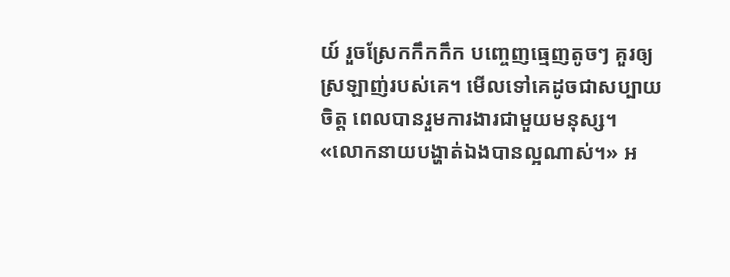យ៍ រួចស្រែកកឹកកឹក បញ្ចេញធ្មេញតូចៗ គួរឲ្យស្រឡាញ់របស់គេ។ មើលទៅគេដូចជាសប្បាយចិត្ត ពេលបានរួមការងារជាមួយមនុស្ស។
«លោកនាយបង្ហាត់ឯងបានល្អណាស់។» អ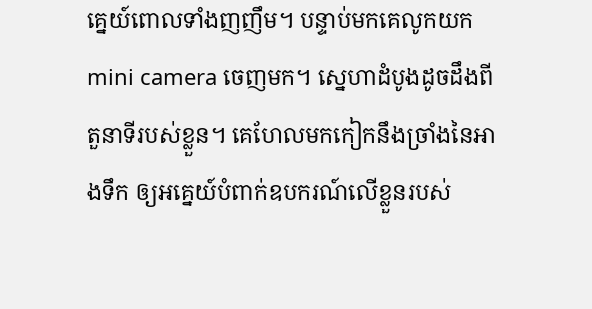គ្នេយ៍ពោលទាំងញញឹម។ បន្ទាប់មកគេលូកយក mini camera ចេញមក។ ស្នេហាដំបូងដូចដឹងពីតួនាទីរបស់ខ្លួន។ គេហែលមកកៀកនឹងច្រាំងនៃអាងទឹក ឲ្យអគ្នេយ៍បំពាក់ឧបករណ៍លើខ្លួនរបស់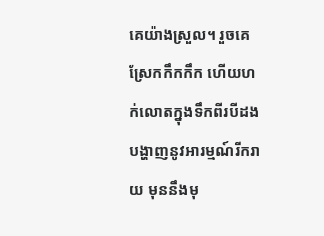គេយ៉ាងស្រួល។ រួចគេស្រែកកឹកកឹក ហើយហក់លោតក្នុងទឹកពីរបីដងបង្ហាញនូវអារម្មណ៍រីករាយ មុននឹងមុ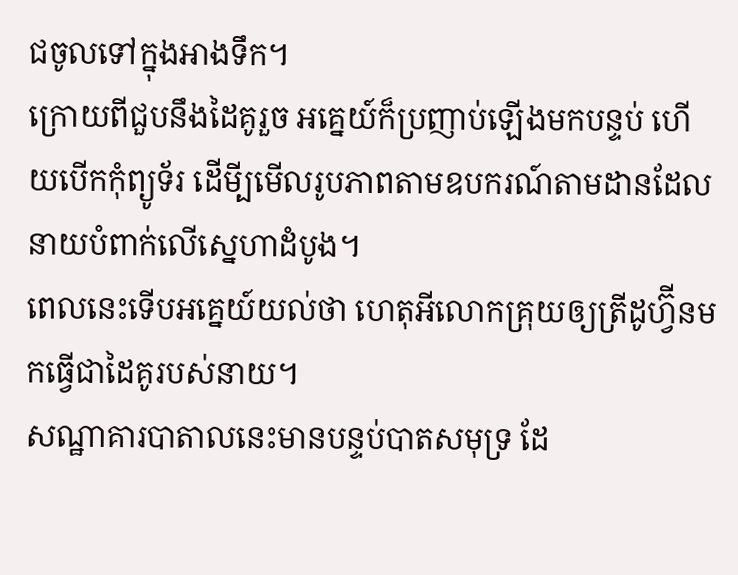ជចូលទៅក្នុងអាងទឹក។
ក្រោយពីជួបនឹងដៃគូរួច អគ្នេយ៍ក៏ប្រញាប់ឡើងមកបន្ទប់ ហើយបើកកុំព្យូទ័រ ដើមី្បមើលរូបភាពតាមឧបករណ៍តាមដានដែលនាយបំពាក់លើស្នេហាដំបូង។
ពេលនេះទើបអគ្នេយ៍យល់ថា ហេតុអីលោកគ្រុយឲ្យត្រីដូហ្វ៊ីនមកធ្វើជាដៃគូរបស់នាយ។
សណ្ឋាគារបាតាលនេះមានបន្ទប់បាតសមុទ្រ ដែ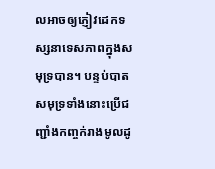លអាចឲ្យភ្ញៀវដេកទស្សនាទេសភាពក្នុងសមុទ្របាន។ បន្ទប់បាតសមុទ្រទាំងនោះប្រើជញ្ជាំងកញ្ចក់រាងមូលដូ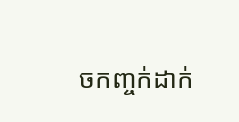ចកញ្ចក់ដាក់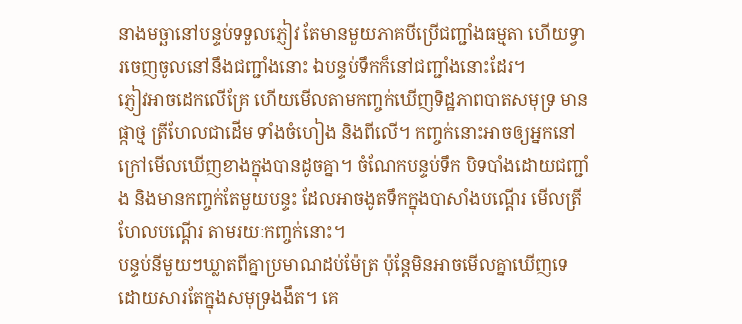នាងមច្ឆានៅបន្ទប់ទទួលភ្ញៀវ តែមានមួយភាគបីប្រើជញ្ជាំងធម្មតា ហើយទ្វារចេញចូលនៅនឹងជញ្ជាំងនោះ ឯបន្ទប់ទឹកក៏នៅជញ្ជាំងនោះដែរ។
ភ្ញៀវអាចដេកលើគ្រែ ហើយមើលតាមកញ្ចក់ឃើញទិដ្ឋភាពបាតសមុទ្រ មានផ្កាថ្ម ត្រីហែលជាដើម ទាំងចំហៀង និងពីលើ។ កញ្ចក់នោះអាចឲ្យអ្នកនៅក្រៅមើលឃើញខាងក្នុងបានដូចគ្នា។ ចំណែកបន្ទប់ទឹក បិទបាំងដោយជញ្ជាំង និងមានកញ្ចក់តែមួយបន្ទះ ដែលអាចងូតទឹកក្នុងបាសាំងបណ្តើរ មើលត្រីហែលបណ្តើរ តាមរយៈកញ្ចក់នោះ។
បន្ទប់នីមួយៗឃ្លាតពីគ្នាប្រមាណដប់ម៉ែត្រ ប៉ុន្តែមិនអាចមើលគ្នាឃើញទេ ដោយសារតែក្នុងសមុទ្រងងឹត។ គេ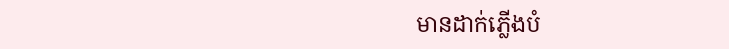មានដាក់ភ្លើងបំ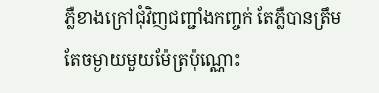ភ្លឺខាងក្រៅជុំវិញជញ្ជាំងកញ្ចក់ តែភ្លឺបានត្រឹមតែចម្ងាយមួយម៉ែត្រប៉ុណ្ណោះ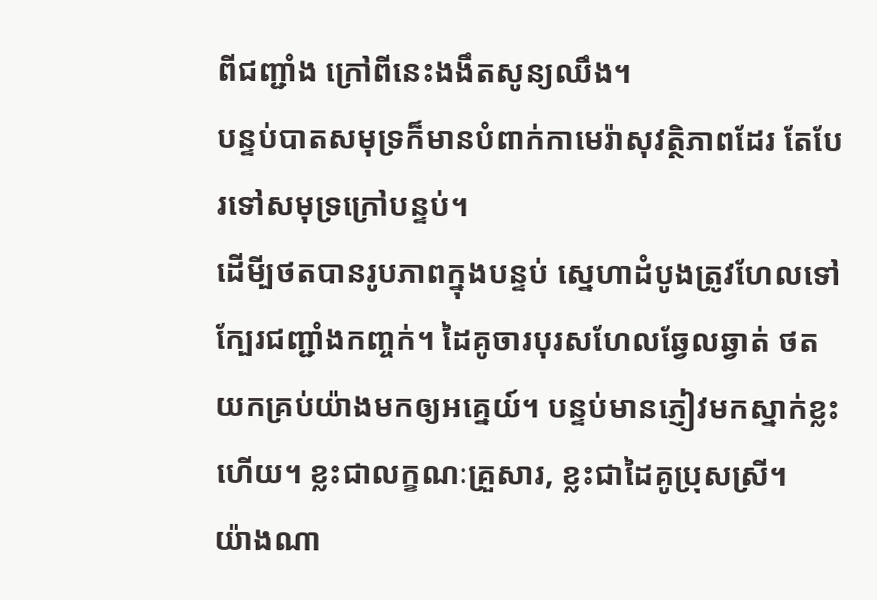ពីជញ្ជាំង ក្រៅពីនេះងងឹតសូន្យឈឹង។
បន្ទប់បាតសមុទ្រក៏មានបំពាក់កាមេរ៉ាសុវត្ថិភាពដែរ តែបែរទៅសមុទ្រក្រៅបន្ទប់។
ដើមី្បថតបានរូបភាពក្នុងបន្ទប់ ស្នេហាដំបូងត្រូវហែលទៅក្បែរជញ្ជាំងកញ្ចក់។ ដៃគូចារបុរសហែលឆ្វែលឆ្វាត់ ថតយកគ្រប់យ៉ាងមកឲ្យអគ្នេយ៍។ បន្ទប់មានភ្ញៀវមកស្នាក់ខ្លះហើយ។ ខ្លះជាលក្ខណៈគ្រួសារ, ខ្លះជាដៃគូប្រុសស្រី។
យ៉ាងណា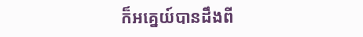ក៏អគ្នេយ៍បានដឹងពី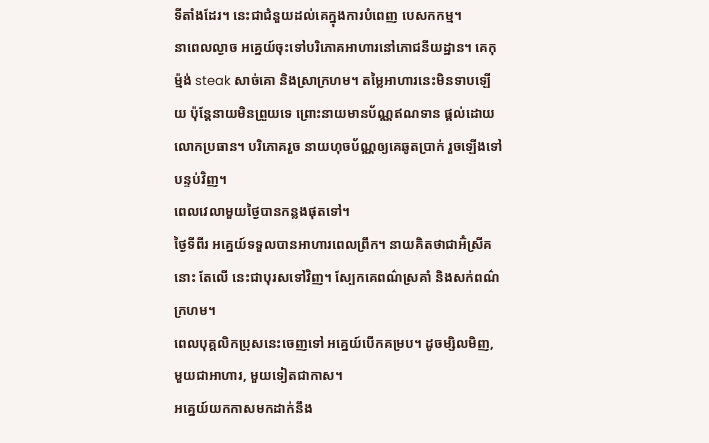ទីតាំងដែរ។ នេះជាជំនួយដល់គេក្នុងការបំពេញ បេសកកម្ម។
នាពេលល្ងាច អគ្នេយ៍ចុះទៅបរិភោគអាហារនៅភោជនីយដ្ឋាន។ គេកុម្ម៉ង់ steak សាច់គោ និងស្រាក្រហម។ តម្លៃអាហារនេះមិនទាបឡើយ ប៉ុន្តែនាយមិនព្រួយទេ ព្រោះនាយមានប័ណ្ណឥណទាន ផ្តល់ដោយលោកប្រធាន។ បរិភោគរួច នាយហុចប័ណ្ណឲ្យគេឆូតប្រាក់ រួចឡើងទៅបន្ទប់វិញ។
ពេលវេលាមួយថ្ងៃបានកន្លងផុតទៅ។
ថ្ងៃទីពីរ អគ្នេយ៍ទទួលបានអាហារពេលព្រឹក។ នាយគិតថាជាអ៊ំស្រីគនោះ តែលើ នេះជាបុរសទៅវិញ។ ស្បែកគេពណ៌ស្រគាំ និងសក់ពណ៌ក្រហម។
ពេលបុគ្គលិកប្រុសនេះចេញទៅ អគ្នេយ៍បើកគម្រប។ ដូចម្សិលមិញ, មួយជាអាហារ, មួយទៀតជាកាស។
អគ្នេយ៍យកកាសមកដាក់នឹង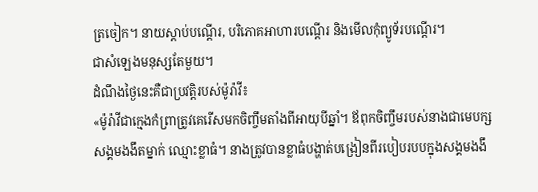ត្រចៀក។ នាយស្តាប់បណ្តើរ, បរិភោគអាហារបណ្តើរ និងមើលកុំព្យូទ័របណ្តើរ។
ជាសំឡេងមនុស្សតែមួយ។
ដំណឹងថ្ងៃនេះគឺជាប្រវត្តិរបស់ម៉ូរ៉ាវី៖
«ម៉ូរ៉ាវីជាក្មេងកំព្រាត្រូវគេរើសមកចិញ្ចឹមតាំងពីអាយុបីឆ្នាំ។ ឪពុកចិញ្ចឹមរបស់នាងជាមេបក្សសង្គមងងឹតម្នាក់ ឈ្មោះខ្លាធំ។ នាងត្រូវបានខ្លាធំបង្ហាត់បង្រៀនពីរបៀបរបបក្នុងសង្គមងងឹ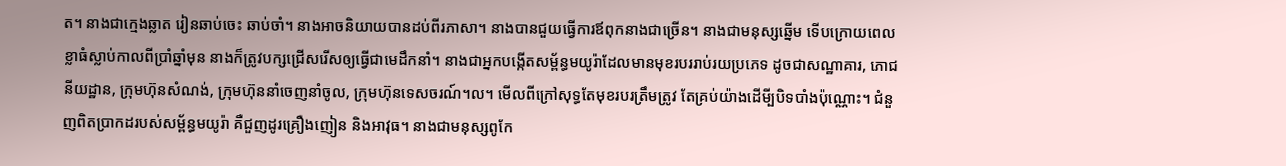ត។ នាងជាក្មេងឆ្លាត រៀនឆាប់ចេះ ឆាប់ចាំ។ នាងអាចនិយាយបានដប់ពីរភាសា។ នាងបានជួយធ្វើការឪពុកនាងជាច្រើន។ នាងជាមនុស្សឆ្នើម ទើបក្រោយពេលខ្លាធំស្លាប់កាលពីប្រាំឆ្នាំមុន នាងក៏ត្រូវបក្សជ្រើសរើសឲ្យធ្វើជាមេដឹកនាំ។ នាងជាអ្នកបង្កើតសម្ព័ន្ធមយូរ៉ាដែលមានមុខរបររាប់រយប្រភេទ ដូចជាសណ្ឋាគារ, ភោជនីយដ្ឋាន, ក្រុមហ៊ុនសំណង់, ក្រុមហ៊ុននាំចេញនាំចូល, ក្រុមហ៊ុនទេសចរណ៍។ល។ មើលពីក្រៅសុទ្ធតែមុខរបរត្រឹមត្រូវ តែគ្រប់យ៉ាងដើមី្បបិទបាំងប៉ុណ្ណោះ។ ជំនួញពិតប្រាកដរបស់សម្ព័ន្ធមយូរ៉ា គឺជួញដូរគ្រឿងញៀន និងអាវុធ។ នាងជាមនុស្សពូកែ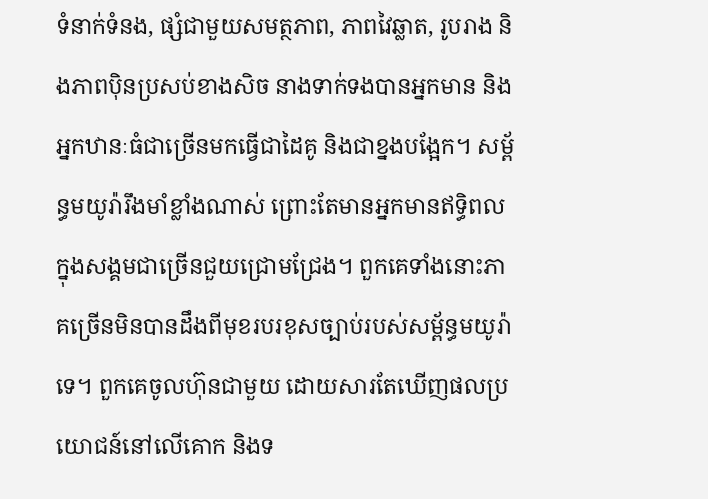ទំនាក់ទំនង, ផ្សំជាមួយសមត្ថភាព, ភាពវៃឆ្លាត, រូបរាង និងភាពប៉ិនប្រសប់ខាងសិច នាងទាក់ទងបានអ្នកមាន និងអ្នកឋានៈធំជាច្រើនមកធ្វើជាដៃគូ និងជាខ្នងបង្អែក។ សម្ព័ន្ធមយូរ៉ារឹងមាំខ្លាំងណាស់ ព្រោះតែមានអ្នកមានឥទ្ធិពលក្នុងសង្គមជាច្រើនជួយជ្រោមជ្រែង។ ពួកគេទាំងនោះភាគច្រើនមិនបានដឹងពីមុខរបរខុសច្បាប់របស់សម័្ពន្ធមយូរ៉ាទេ។ ពួកគេចូលហ៊ុនជាមួយ ដោយសារតែឃើញផលប្រយោជន៍នៅលើគោក និងទ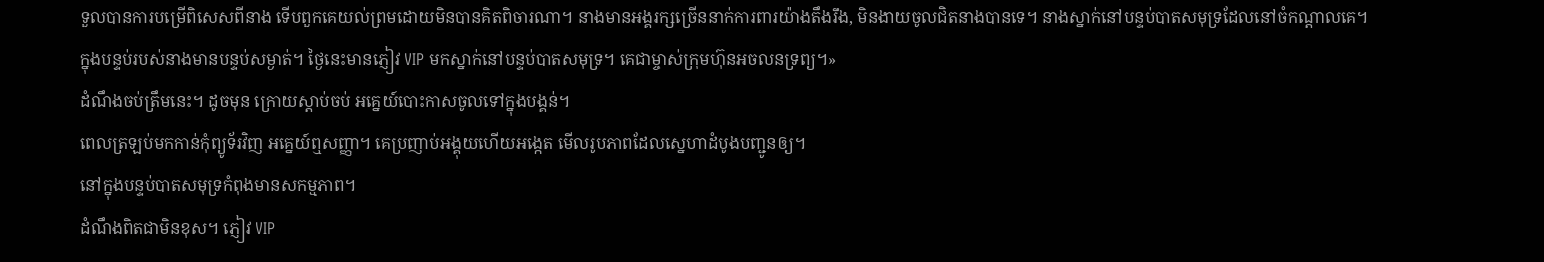ទួលបានការបម្រើពិសេសពីនាង ទើបពួកគេយល់ព្រមដោយមិនបានគិតពិចារណា។ នាងមានអង្គរក្សច្រើននាក់ការពារយ៉ាងតឹងរឹង, មិនងាយចូលជិតនាងបានទេ។ នាងស្នាក់នៅបន្ទប់បាតសមុទ្រដែលនៅចំកណ្តាលគេ។ ក្នុងបន្ទប់របស់នាងមានបន្ទប់សម្ងាត់។ ថ្ងៃនេះមានភ្ញៀវ VIP មកស្នាក់នៅបន្ទប់បាតសមុទ្រ។ គេជាម្ចាស់ក្រុមហ៊ុនអចលនទ្រព្យ។»
ដំណឹងចប់ត្រឹមនេះ។ ដូចមុន ក្រោយស្តាប់ចប់ អគ្នេយ៍បោះកាសចូលទៅក្នុងបង្គន់។
ពេលត្រឡប់មកកាន់កុំព្យូទ័រវិញ អគ្នេយ៍ឮសញ្ញា។ គេប្រញាប់អង្គុយហើយអង្កេត មើលរូបភាពដែលស្នេហាដំបូងបញ្ជូនឲ្យ។
នៅក្នុងបន្ទប់បាតសមុទ្រកំពុងមានសកម្មភាព។
ដំណឹងពិតជាមិនខុស។ ភ្ញៀវ VIP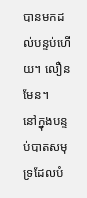បានមកដល់បន្ទប់ហើយ។ លឿនមែន។
នៅក្នុងបន្ទប់បាតសមុទ្រដែលបំ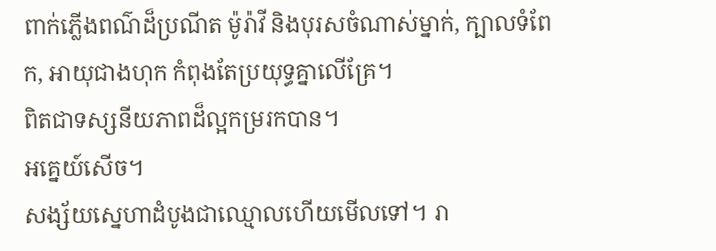ពាក់ភ្លើងពណ៌ដ៏ប្រណីត ម៉ូរ៉ាវី និងបុរសចំណាស់ម្នាក់, ក្បាលទំពែក, អាយុជាងហុក កំពុងតែប្រយុទ្ធគ្នាលើគ្រែ។
ពិតជាទស្សនីយភាពដ៏ល្អកម្ររកបាន។
អគ្នេយ៍សើច។
សង្ស័យស្នេហាដំបូងជាឈ្មោលហើយមើលទៅ។ រា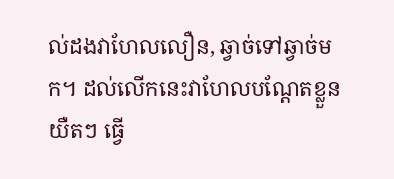ល់ដងវាហែលលឿន, ឆ្វាច់ទៅឆ្វាច់មក។ ដល់លើកនេះវាហែលបណ្តែតខ្លួនយឺតៗ ធ្វើ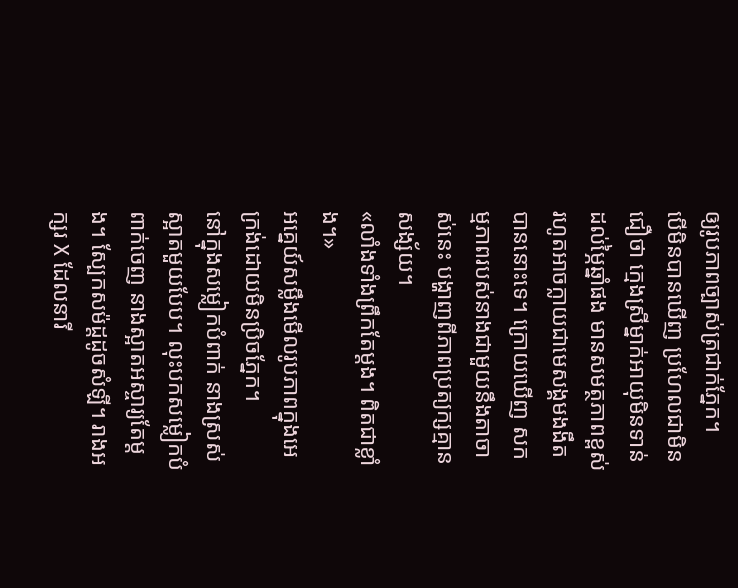ឲ្យរូបភាពច្បាស់ត្រជាក់ភ្នែក។
បើមិនបានឃើញ ប្រហែលជាមិនជឿថា ក្មេងស្រីម្នាក់អាយុមិនទាន់ដល់ម្ភៃឆ្នាំផង មានសមត្ថភាពខ្ពស់ រហូតអាចក្លាយជាមេសង្គមងងឹតបាននោះទេ។ ក្រោយឃើញ សកម្មភាពរបស់នាងជាមួយនឹងតាចាស់នេះ បង្ហាញពីភាពប្រត្យក្សគ្មានសង្ស័យ។
«លាំងទាំងព្រឹកតែម្តង។ ពិតជាខ្លាំង។»
អគ្នេយ៍សម្លឹងមើលរូបភាពក្នុងអេក្រង់ដោយមិនប្រិចភ្នែក។
នៅក្នុងសម្លៀកបំពាក់ នាងស្រស់ស្អាតមួយបែប។ លុះបកសម្លៀកបំពាក់ចេញ នាងស្អាតអស្ចារ្យតែម្តង។ ស្បែកសម៉ដ្តដូចសំឡី។ រាងអក្សរ X ដែលនារី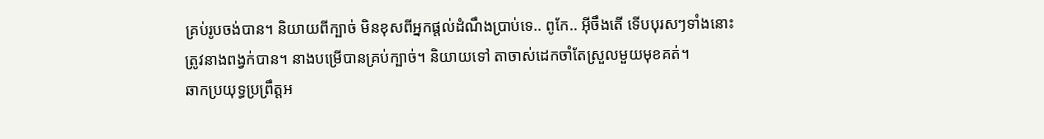គ្រប់រូបចង់បាន។ និយាយពីក្បាច់ មិនខុសពីអ្នកផ្តល់ដំណឹងប្រាប់ទេ.. ពូកែ.. អ៊ីចឹងតើ ទើបបុរសៗទាំងនោះត្រូវនាងពង្វក់បាន។ នាងបម្រើបានគ្រប់ក្បាច់។ និយាយទៅ តាចាស់ដេកចាំតែស្រួលមួយមុខគត់។
ឆាកប្រយុទ្ធប្រព្រឹត្តអ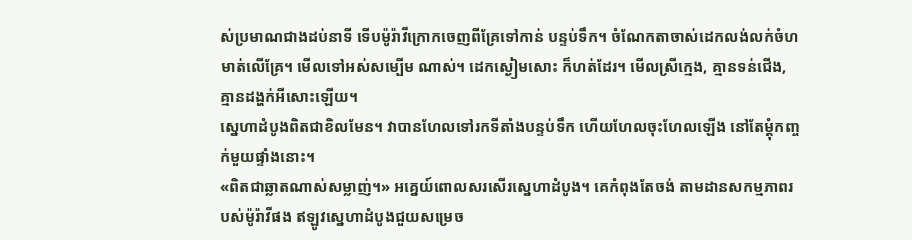ស់ប្រមាណជាងដប់នាទី ទើបម៉ូរ៉ាវីក្រោកចេញពីគ្រែទៅកាន់ បន្ទប់ទឹក។ ចំណែកតាចាស់ដេកលង់លក់ចំហមាត់លើគ្រែ។ មើលទៅអស់សម្បើម ណាស់។ ដេកស្ងៀមសោះ ក៏ហត់ដែរ។ មើលស្រីក្មេង, គ្មានទន់ជើង, គ្មានដង្ហក់អីសោះឡើយ។
ស្នេហាដំបូងពិតជាខិលមែន។ វាបានហែលទៅរកទីតាំងបន្ទប់ទឹក ហើយហែលចុះហែលឡើង នៅតែម្តុំកញ្ចក់មួយផ្ទាំងនោះ។
«ពិតជាឆ្លាតណាស់សម្លាញ់។» អគ្នេយ៍ពោលសរសើរស្នេហាដំបូង។ គេកំពុងតែចង់ តាមដានសកម្មភាពរបស់ម៉ូរ៉ាវីផង ឥឡូវស្នេហាដំបូងជួយសម្រេច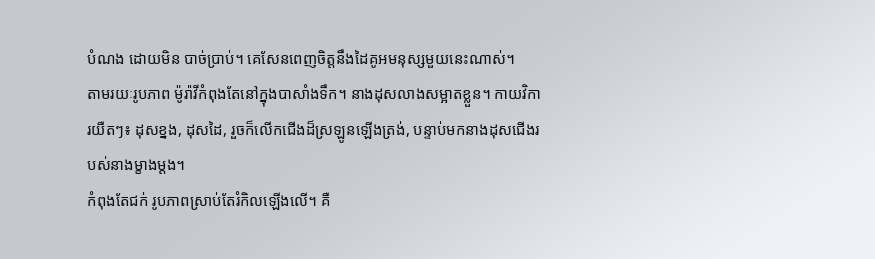បំណង ដោយមិន បាច់ប្រាប់។ គេសែនពេញចិត្តនឹងដៃគូអមនុស្សមួយនេះណាស់។
តាមរយៈរូបភាព ម៉ូរ៉ាវីកំពុងតែនៅក្នុងបាសាំងទឹក។ នាងដុសលាងសម្អាតខ្លួន។ កាយវិការយឺតៗ៖ ដុសខ្នង, ដុសដៃ, រួចក៏លើកជើងដ៏ស្រឡូនឡើងត្រង់, បន្ទាប់មកនាងដុសជើងរបស់នាងម្ខាងម្តង។
កំពុងតែជក់ រូបភាពស្រាប់តែរំកិលឡើងលើ។ គឺ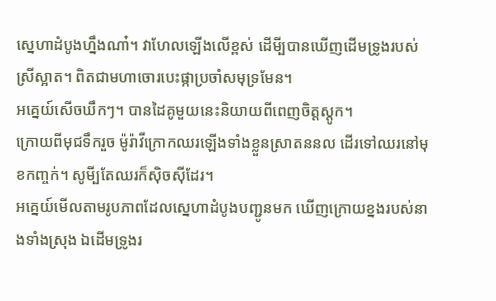ស្នេហាដំបូងហ្នឹងណា៎។ វាហែលឡើងលើខ្ពស់ ដើមី្បបានឃើញដើមទ្រូងរបស់ស្រីស្អាត។ ពិតជាមហាចោរបេះផ្កាប្រចាំសមុទ្រមែន។
អគ្នេយ៍សើចឃឹកៗ។ បានដៃគូមួយនេះនិយាយពីពេញចិត្តស្តូក។
ក្រោយពីមុជទឹករួច ម៉ូរ៉ាវីក្រោកឈរឡើងទាំងខ្លួនស្រាតននល ដើរទៅឈរនៅមុខកញ្ចក់។ សូមី្បតែឈរក៏ស៊ិចស៊ីដែរ។
អគ្នេយ៍មើលតាមរូបភាពដែលស្នេហាដំបូងបញ្ជូនមក ឃើញក្រោយខ្នងរបស់នាងទាំងស្រុង ឯដើមទ្រូងរ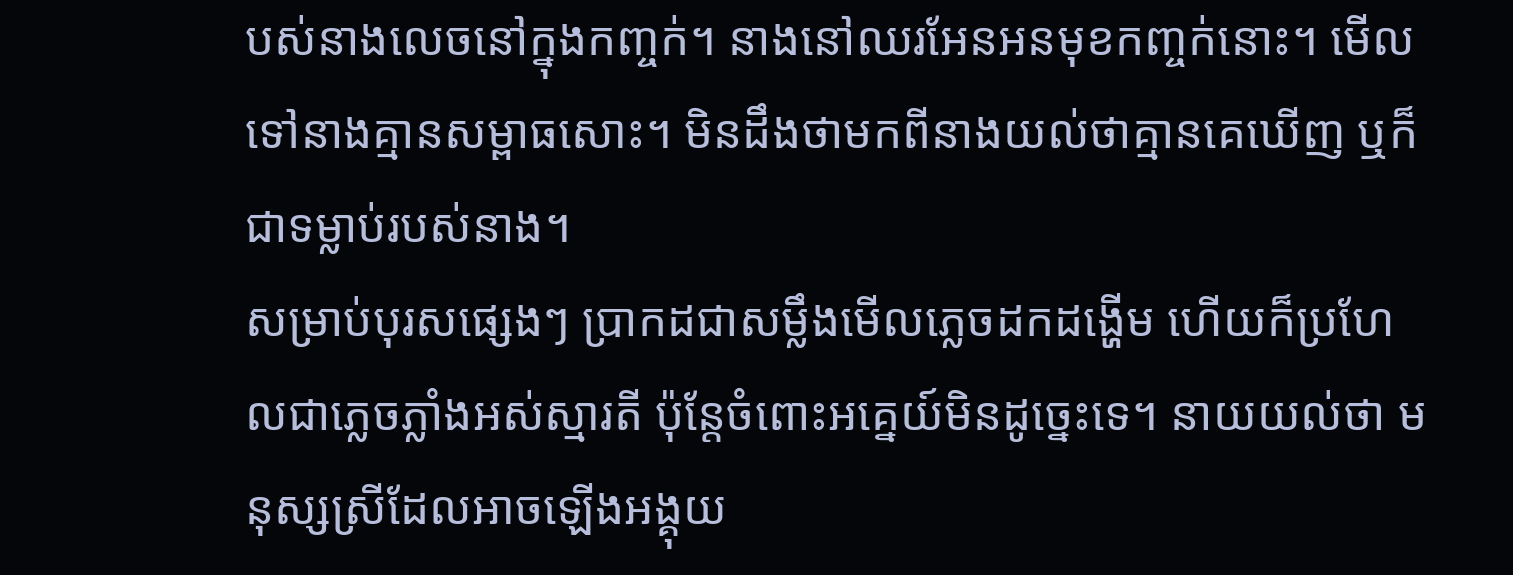បស់នាងលេចនៅក្នុងកញ្ចក់។ នាងនៅឈរអែនអនមុខកញ្ចក់នោះ។ មើលទៅនាងគ្មានសម្ពាធសោះ។ មិនដឹងថាមកពីនាងយល់ថាគ្មានគេឃើញ ឬក៏ជាទម្លាប់របស់នាង។
សម្រាប់បុរសផ្សេងៗ ប្រាកដជាសម្លឹងមើលភ្លេចដកដង្ហើម ហើយក៏ប្រហែលជាភ្លេចភ្លាំងអស់ស្មារតី ប៉ុន្តែចំពោះអគ្នេយ៍មិនដូច្នេះទេ។ នាយយល់ថា មនុស្សស្រីដែលអាចឡើងអង្គុយ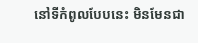នៅទីកំពូលបែបនេះ មិនមែនជា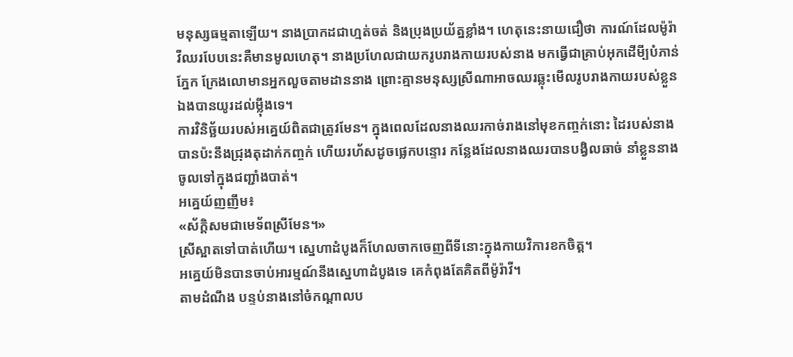មនុស្សធម្មតាឡើយ។ នាងប្រាកដជាហ្មត់ចត់ និងប្រុងប្រយ័ត្នខ្លាំង។ ហេតុនេះនាយជឿថា ការណ៍ដែលម៉ូរ៉ាវីឈរបែបនេះគឺមានមូលហេតុ។ នាងប្រហែលជាយករូបរាងកាយរបស់នាង មកធ្វើជាគ្រាប់អុកដើមី្បបំភាន់ភ្នែក ក្រែងលោមានអ្នកលួចតាមដាននាង ព្រោះគ្មានមនុស្សស្រីណាអាចឈរឆ្លុះមើលរូបរាងកាយរបស់ខ្លួនឯងបានយូរដល់ម្ល៉ឹងទេ។
ការវិនិច្ឆ័យរបស់អគ្នេយ៍ពិតជាត្រូវមែន។ ក្នុងពេលដែលនាងឈរកាច់រាងនៅមុខកញ្ចក់នោះ ដៃរបស់នាងបានប៉ះនឹងជ្រុងតុដាក់កញ្ចក់ ហើយរហ័សដូចផ្លេកបន្ទោរ កន្លែងដែលនាងឈរបានបង្វិលឆាច់ នាំខ្លួននាងចូលទៅក្នុងជញ្ជាំងបាត់។
អគ្នេយ៍ញញឹម៖
«ស័ក្តិសមជាមេទ័ពស្រីមែន។»
ស្រីស្អាតទៅបាត់ហើយ។ ស្នេហាដំបូងក៏ហែលចាកចេញពីទីនោះក្នុងកាយវិការខកចិត្ត។
អគ្នេយ៍មិនបានចាប់អារម្មណ៍នឹងស្នេហាដំបូងទេ គេកំពុងតែគិតពីម៉ូរ៉ាវី។
តាមដំណឹង បន្ទប់នាងនៅចំកណ្តាលប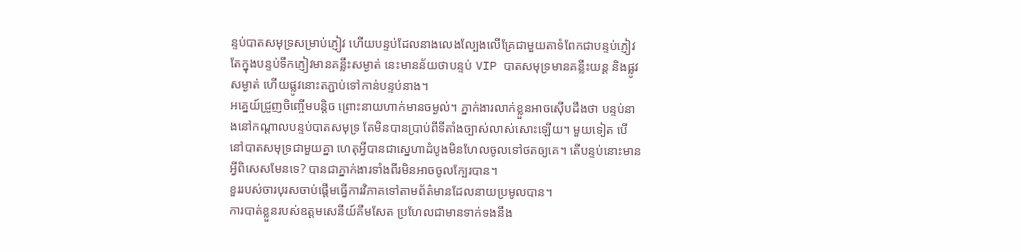ន្ទប់បាតសមុទ្រសម្រាប់ភ្ញៀវ ហើយបន្ទប់ដែលនាងលេងល្បែងលើគ្រែជាមួយតាទំពែកជាបន្ទប់ភ្ញៀវ តែក្នុងបន្ទប់ទឹកភ្ញៀវមានគន្លឹះសម្ងាត់ នេះមានន័យថាបន្ទប់ VIP បាតសមុទ្រមានគន្លឹះយន្ត និងផ្លូវសម្ងាត់ ហើយផ្លូវនោះតភ្ជាប់ទៅកាន់បន្ទប់នាង។
អគ្នេយ៍ជ្រួញចិញ្ចើមបន្តិច ព្រោះនាយហាក់មានចម្ងល់។ ភ្នាក់ងារលាក់ខ្លួនអាចស៊ើបដឹងថា បន្ទប់នាងនៅកណ្តាលបន្ទប់បាតសមុទ្រ តែមិនបានប្រាប់ពីទីតាំងច្បាស់លាស់សោះឡើយ។ មួយទៀត បើនៅបាតសមុទ្រជាមួយគ្នា ហេតុអី្វបានជាស្នេហាដំបូងមិនហែលចូលទៅថតឲ្យគេ។ តើបន្ទប់នោះមានអ្វីពិសេសមែនទេ? បានជាភ្នាក់ងារទាំងពីរមិនអាចចូលក្បែរបាន។
ខួររបស់ចារបុរសចាប់ផ្តើមធ្វើការវិភាគទៅតាមព័ត៌មានដែលនាយប្រមូលបាន។
ការបាត់ខ្លួនរបស់ឧត្តមសេនីយ៍គឹមសែត ប្រហែលជាមានទាក់ទងនឹង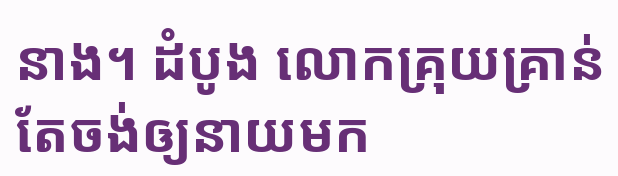នាង។ ដំបូង លោកគ្រុយគ្រាន់តែចង់ឲ្យនាយមក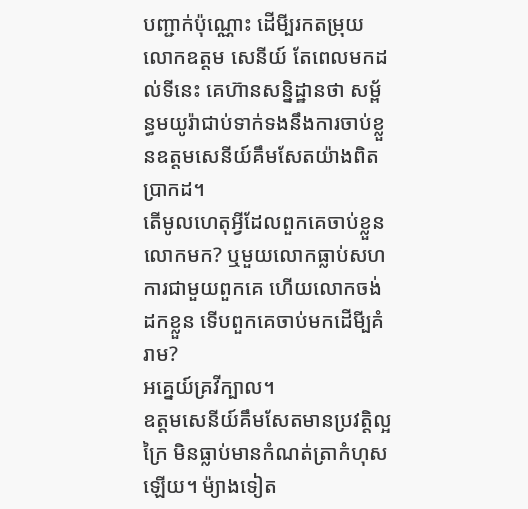បញ្ជាក់ប៉ុណ្ណោះ ដើមី្បរកតម្រុយលោកឧត្តម សេនីយ៍ តែពេលមកដល់ទីនេះ គេហ៊ានសន្និដ្ឋានថា សម័្ពន្ធមយូរ៉ាជាប់ទាក់ទងនឹងការចាប់ខ្លួនឧត្តមសេនីយ៍គឹមសែតយ៉ាងពិតប្រាកដ។
តើមូលហេតុអ្វីដែលពួកគេចាប់ខ្លួនលោកមក? ឬមួយលោកធ្លាប់សហការជាមួយពួកគេ ហើយលោកចង់ដកខ្លួន ទើបពួកគេចាប់មកដើមី្បគំរាម?
អគ្នេយ៍គ្រវីក្បាល។
ឧត្តមសេនីយ៍គឹមសែតមានប្រវតិ្តល្អក្រៃ មិនធ្លាប់មានកំណត់ត្រាកំហុសឡើយ។ ម៉្យាងទៀត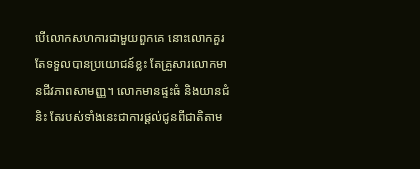បើលោកសហការជាមួយពួកគេ នោះលោកគួរតែទទួលបានប្រយោជន៍ខ្លះ តែគ្រួសារលោកមានជីវភាពសាមញ្ញ។ លោកមានផ្ទះធំ និងយានជំនិះ តែរបស់ទាំងនេះជាការផ្តល់ជូនពីជាតិតាម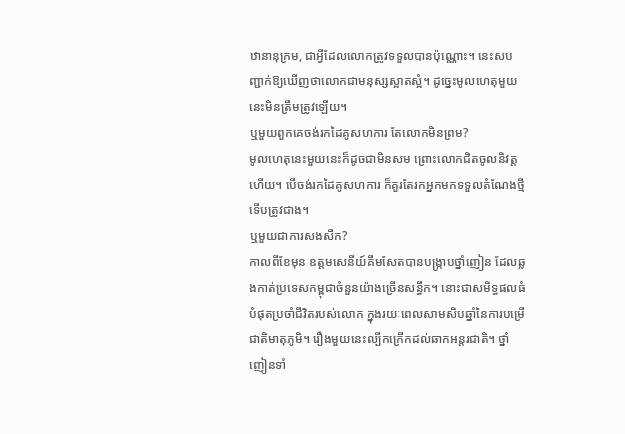ឋានានុក្រម, ជាអ្វីដែលលោកត្រូវទទួលបានប៉ុណ្ណោះ។ នេះសបញ្ជាក់ឱ្យឃើញថាលោកជាមនុស្សស្អាតស្អំ។ ដូច្នេះមូលហេតុមួយនេះមិនត្រឹមត្រូវឡើយ។
ឬមួយពួកគេចង់រកដៃគូសហការ តែលោកមិនព្រម?
មូលហេតុនេះមួយនេះក៏ដូចជាមិនសម ព្រោះលោកជិតចូលនិវត្តហើយ។ បើចង់រកដៃគូសហការ ក៏គួរតែរកអ្នកមកទទួលតំណែងថ្មីទើបត្រូវជាង។
ឬមួយជាការសងសឹក?
កាលពីខែមុន ឧត្តមសេនីយ៍គឹមសែតបានបង្ក្រាបថ្នាំញៀន ដែលឆ្លងកាត់ប្រទេសកម្ពុជាចំនួនយ៉ាងច្រើនសន្ធឹក។ នោះជាសមិទ្ធផលធំបំផុតប្រចាំជីវិតរបស់លោក ក្នុងរយៈពេលសាមសិបឆ្នាំនៃការបម្រើជាតិមាតុភូមិ។ រឿងមួយនេះល្បីកក្រើកដល់ឆាកអន្តរជាតិ។ ថ្នាំញៀនទាំ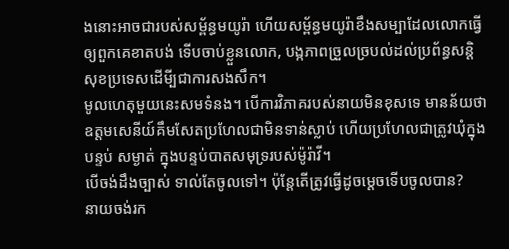ងនោះអាចជារបស់សម្ព័ន្ធមយូរ៉ា ហើយសម្ព័ន្ធមយូរ៉ាខឹងសម្បាដែលលោកធ្វើឲ្យពួកគេខាតបង់ ទើបចាប់ខ្លួនលោក, បង្កភាពច្រួលច្របល់ដល់ប្រព័ន្ធសន្តិសុខប្រទេសដើមី្បជាការសងសឹក។
មូលហេតុមួយនេះសមទំនង។ បើការវិភាគរបស់នាយមិនខុសទេ មានន័យថា ឧត្តមសេនីយ៍គឹមសែតប្រហែលជាមិនទាន់ស្លាប់ ហើយប្រហែលជាត្រូវឃុំក្នុងបន្ទប់ សម្ងាត់ ក្នុងបន្ទប់បាតសមុទ្ររបស់ម៉ូរ៉ាវី។
បើចង់ដឹងច្បាស់ ទាល់តែចូលទៅ។ ប៉ុន្តែតើត្រូវធ្វើដូចម្តេចទើបចូលបាន?
នាយចង់រក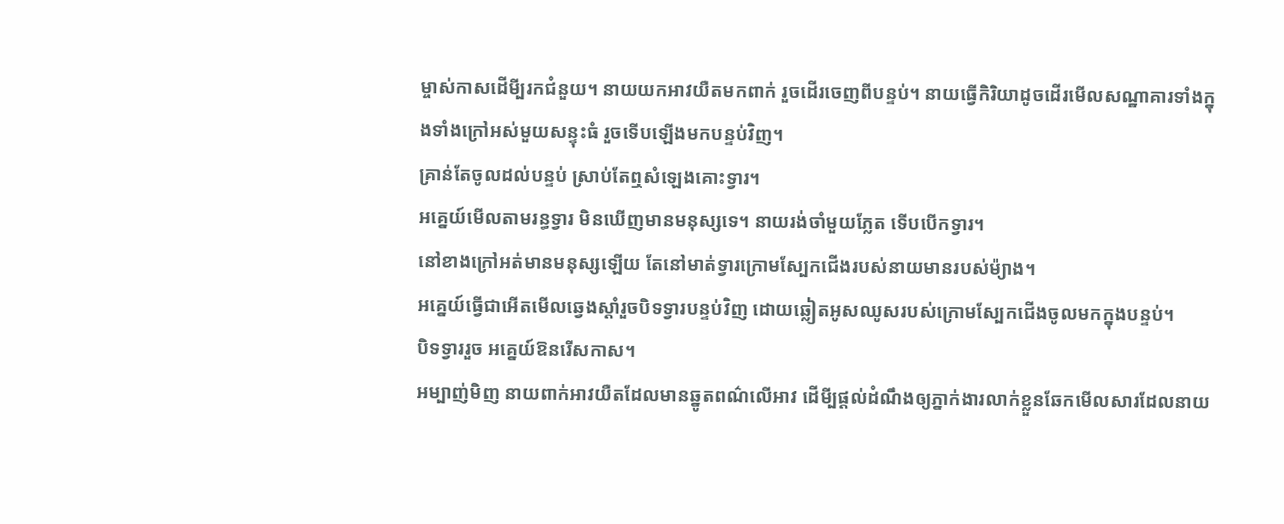ម្ចាស់កាសដើមី្បរកជំនួយ។ នាយយកអាវយឺតមកពាក់ រួចដើរចេញពីបន្ទប់។ នាយធ្វើកិរិយាដូចដើរមើលសណ្ឋាគារទាំងក្នុងទាំងក្រៅអស់មួយសន្ទុះធំ រួចទើបឡើងមកបន្ទប់វិញ។
គ្រាន់តែចូលដល់បន្ទប់ ស្រាប់តែឮសំឡេងគោះទ្វារ។
អគ្នេយ៍មើលតាមរន្ធទ្វារ មិនឃើញមានមនុស្សទេ។ នាយរង់ចាំមួយភ្លែត ទើបបើកទ្វារ។
នៅខាងក្រៅអត់មានមនុស្សឡើយ តែនៅមាត់ទ្វារក្រោមស្បែកជើងរបស់នាយមានរបស់ម៉្យាង។
អគ្នេយ៍ធ្វើជាអើតមើលឆ្វេងស្តាំរួចបិទទ្វារបន្ទប់វិញ ដោយឆ្លៀតអូសឈូសរបស់ក្រោមស្បែកជើងចូលមកក្នុងបន្ទប់។
បិទទ្វាររួច អគ្នេយ៍ឱនរើសកាស។
អម្បាញ់មិញ នាយពាក់អាវយឺតដែលមានឆ្នូតពណ៌លើអាវ ដើមី្បផ្តល់ដំណឹងឲ្យភ្នាក់ងារលាក់ខ្លួនឆែកមើលសារដែលនាយ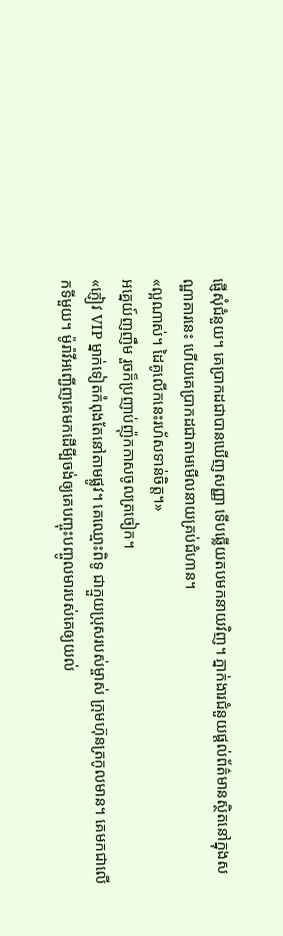ផ្ញើសុំជំនួយ។ គេប្រាកដជាបានឃើញសញ្ញា ទើបឆ្លើយតបមកនាយវិញ។ ភ្នាក់ងារជំនួយផ្តល់ព័ត៌មានស្ថិតនៅក្នុងសណ្ឋាគារនេះ ហើយគេប្រាកដជាតាមមើលនាយគ្រប់ជំហាន។
«ល្អណាស់។ ដៃគូលើកនេះរហ័សទាន់ចិត្ត។»
អគ្នេយ៍ញញឹម រួចក៏ប្រញាប់ញ៉ុកកាសចូលត្រចៀក។
«ភ្ញៀវ VIP ម្នាក់ទៀតកំពុងតែនៅតាមផ្លូវ។ គេឈ្មោះពិទូ ជាក្មួយប្រុសរបស់ម្ចាស់ ក្រុមហ៊ុនត្រកូលមាន។ គេមកជាលើកទីមួយ។ ម៉ូរ៉ាវីអញ្ជើញគេមកដើមី្បចង់ឲ្យគេបញ្ចុះបញ្ចូលមារបស់គេឲ្យយល់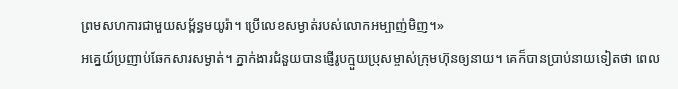ព្រមសហការជាមួយសម្ព័ន្ធមយូរ៉ា។ ប្រើលេខសម្ងាត់របស់លោកអម្បាញ់មិញ។»
អគ្នេយ៍ប្រញាប់ឆែកសារសម្ងាត់។ ភ្នាក់ងារជំនួយបានផ្ញើរូបក្មួយប្រុសម្ចាស់ក្រុមហ៊ុនឲ្យនាយ។ គេក៏បានប្រាប់នាយទៀតថា ពេល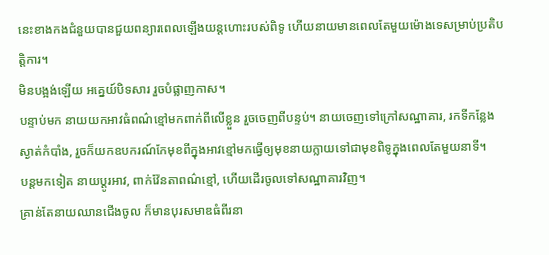នេះខាងកងជំនួយបានជួយពន្យារពេលឡើងយន្តហោះរបស់ពិទូ ហើយនាយមានពេលតែមួយម៉ោងទេសម្រាប់ប្រតិបត្តិការ។
មិនបង្អង់ឡើយ អគ្នេយ៍បិទសារ រួចបំផ្លាញកាស។
បន្ទាប់មក នាយយកអាវធំពណ៌ខ្មៅមកពាក់ពីលើខ្លួន រួចចេញពីបន្ទប់។ នាយចេញទៅក្រៅសណ្ឋាគារ, រកទីកន្លែងស្ងាត់កំបាំង, រួចក៏យកឧបករណ៍កែមុខពីក្នុងអាវខ្មៅមកធ្វើឲ្យមុខនាយក្លាយទៅជាមុខពិទូក្នុងពេលតែមួយនាទី។
បន្តមកទៀត នាយប្តូរអាវ, ពាក់វ៉ែនតាពណ៌ខ្មៅ, ហើយដើរចូលទៅសណ្ឋាគារវិញ។
គ្រាន់តែនាយឈានជើងចូល ក៏មានបុរសមាឌធំពីរនា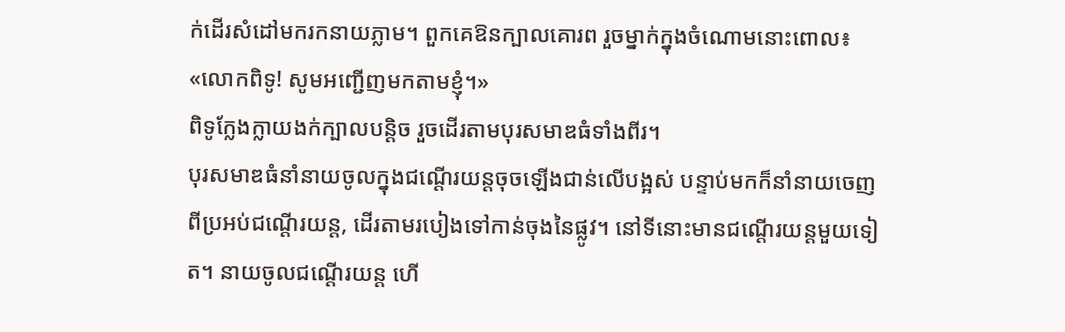ក់ដើរសំដៅមករកនាយភ្លាម។ ពួកគេឱនក្បាលគោរព រួចម្នាក់ក្នុងចំណោមនោះពោល៖
«លោកពិទូ! សូមអញ្ជើញមកតាមខ្ញុំ។»
ពិទូក្លែងក្លាយងក់ក្បាលបន្តិច រួចដើរតាមបុរសមាឌធំទាំងពីរ។
បុរសមាឌធំនាំនាយចូលក្នុងជណ្តើរយន្តចុចឡើងជាន់លើបង្អស់ បន្ទាប់មកក៏នាំនាយចេញពីប្រអប់ជណ្តើរយន្ត, ដើរតាមរបៀងទៅកាន់ចុងនៃផ្លូវ។ នៅទីនោះមានជណ្តើរយន្តមួយទៀត។ នាយចូលជណ្តើរយន្ត ហើ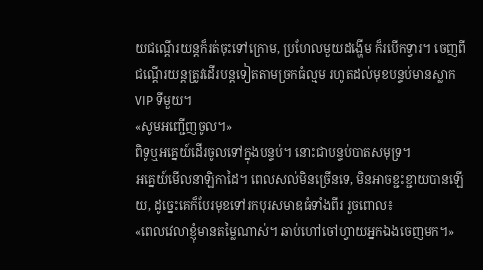យជណ្តើរយន្តក៏រត់ចុះទៅក្រោម, ប្រហែលមួយដង្ហើម ក៏របើកទ្វារ។ ចេញពីជណ្តើរយន្តត្រូវដើរបន្តទៀតតាមច្រកធំល្មម រហូតដល់មុខបន្ទប់មានស្លាក VIP ទីមួយ។
«សូមអញ្ជើញចូល។»
ពិទូឬអគ្នេយ៍ដើរចូលទៅក្នុងបន្ទប់។ នោះជាបន្ទប់បាតសមុទ្រ។
អគ្នេយ៍មើលនាឡិកាដៃ។ ពេលសល់មិនច្រើនទេ, មិនអាចខ្ជះខ្ជាយបានឡើយ, ដូច្នេះគេក៏បែរមុខទៅរកបុរសមាឌធំទាំងពីរ រួចពោល៖
«ពេលវេលាខ្ញុំមានតម្លៃណាស់។ ឆាប់ហៅចៅហ្វាយអ្នកឯងចេញមក។»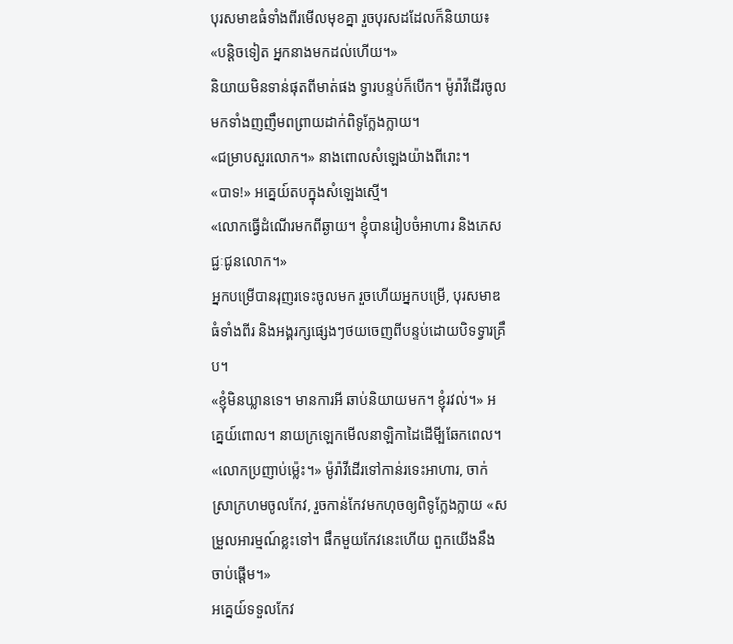បុរសមាឌធំទាំងពីរមើលមុខគ្នា រួចបុរសដដែលក៏និយាយ៖
«បន្តិចទៀត អ្នកនាងមកដល់ហើយ។»
និយាយមិនទាន់ផុតពីមាត់ផង ទ្វារបន្ទប់ក៏បើក។ ម៉ូរ៉ាវីដើរចូលមកទាំងញញឹមពព្រាយដាក់ពិទូក្លែងក្លាយ។
«ជម្រាបសួរលោក។» នាងពោលសំឡេងយ៉ាងពីរោះ។
«បាទ!» អគ្នេយ៍តបក្នុងសំឡេងស្មើ។
«លោកធ្វើដំណើរមកពីឆ្ងាយ។ ខ្ញុំបានរៀបចំអាហារ និងភេសជ្ជៈជូនលោក។»
អ្នកបម្រើបានរុញរទេះចូលមក រួចហើយអ្នកបម្រើ, បុរសមាឌធំទាំងពីរ និងអង្គរក្សផ្សេងៗថយចេញពីបន្ទប់ដោយបិទទ្វារគ្រឹប។
«ខ្ញុំមិនឃ្លានទេ។ មានការអី ឆាប់និយាយមក។ ខ្ញុំរវល់។» អគ្នេយ៍ពោល។ នាយក្រឡេកមើលនាឡិកាដៃដើមី្បឆែកពេល។
«លោកប្រញាប់ម្ល៉េះ។» ម៉ូរ៉ាវីដើរទៅកាន់រទេះអាហារ, ចាក់ស្រាក្រហមចូលកែវ, រួចកាន់កែវមកហុចឲ្យពិទូក្លែងក្លាយ «សម្រួលអារម្មណ៍ខ្លះទៅ។ ផឹកមួយកែវនេះហើយ ពួកយើងនឹងចាប់ផ្តើម។»
អគ្នេយ៍ទទួលកែវ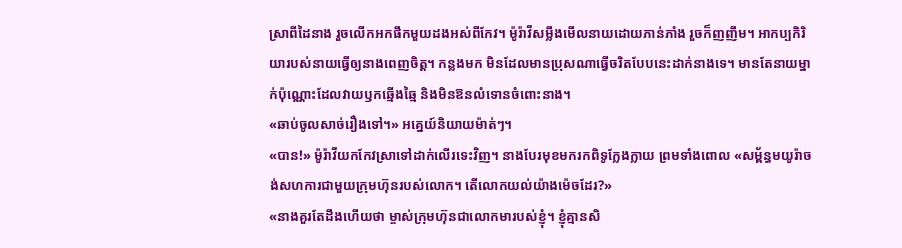ស្រាពីដៃនាង រួចលើកអកផឹកមួយដងអស់ពីកែវ។ ម៉ូរ៉ាវីសម្លឹងមើលនាយដោយភាន់ភាំង រួចក៏ញញឹម។ អាកប្បកិរិយារបស់នាយធ្វើឲ្យនាងពេញចិត្ត។ កន្លងមក មិនដែលមានប្រុសណាធ្វើចរិតបែបនេះដាក់នាងទេ។ មានតែនាយម្នាក់ប៉ុណ្ណោះដែលវាយឫកឆ្មើងឆ្មៃ និងមិនឱនលំទោនចំពោះនាង។
«ឆាប់ចូលសាច់រឿងទៅ។» អគ្នេយ៍និយាយម៉ាត់ៗ។
«បាន!» ម៉ូរ៉ាវីយកកែវស្រាទៅដាក់លើរទេះវិញ។ នាងបែរមុខមករកពិទូក្លែងក្លាយ ព្រមទាំងពោល «សម្ព័ន្ធមយូរ៉ាចង់សហការជាមួយក្រុមហ៊ុនរបស់លោក។ តើលោកយល់យ៉ាងម៉េចដែរ?»
«នាងគួរតែដឹងហើយថា ម្ចាស់ក្រុមហ៊ុនជាលោកមារបស់ខ្ញុំ។ ខ្ញុំគ្មានសិ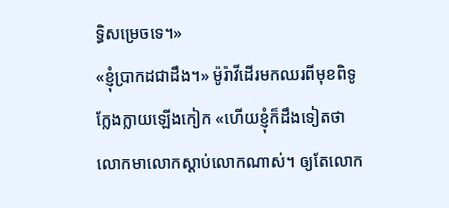ទ្ធិសម្រេចទេ។»
«ខ្ញុំប្រាកដជាដឹង។» ម៉ូរ៉ាវីដើរមកឈរពីមុខពិទូក្លែងក្លាយឡើងកៀក «ហើយខ្ញុំក៏ដឹងទៀតថា លោកមាលោកស្តាប់លោកណាស់។ ឲ្យតែលោក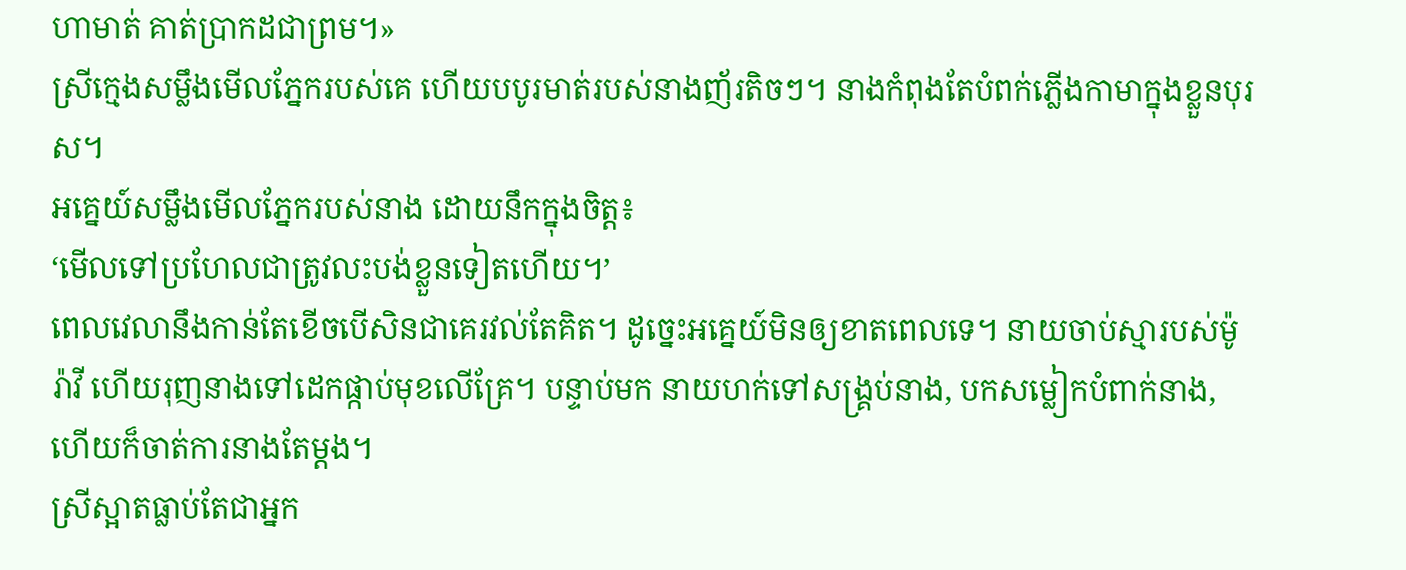ហាមាត់ គាត់ប្រាកដជាព្រម។»
ស្រីក្មេងសម្លឹងមើលភ្នែករបស់គេ ហើយបបូរមាត់របស់នាងញ័រតិចៗ។ នាងកំពុងតែបំពក់ភ្លើងកាមាក្នុងខ្លួនបុរស។
អគ្នេយ៍សម្លឹងមើលភ្នែករបស់នាង ដោយនឹកក្នុងចិត្ត៖
‘មើលទៅប្រហែលជាត្រូវលះបង់ខ្លួនទៀតហើយ។’
ពេលវេលានឹងកាន់តែខើចបើសិនជាគេរវល់តែគិត។ ដូច្នេះអគ្នេយ៍មិនឲ្យខាតពេលទេ។ នាយចាប់ស្មារបស់ម៉ូរ៉ាវី ហើយរុញនាងទៅដេកផ្កាប់មុខលើគ្រែ។ បន្ទាប់មក នាយហក់ទៅសង្គ្រប់នាង, បកសម្លៀកបំពាក់នាង, ហើយក៏ចាត់ការនាងតែម្តង។
ស្រីស្អាតធ្លាប់តែជាអ្នក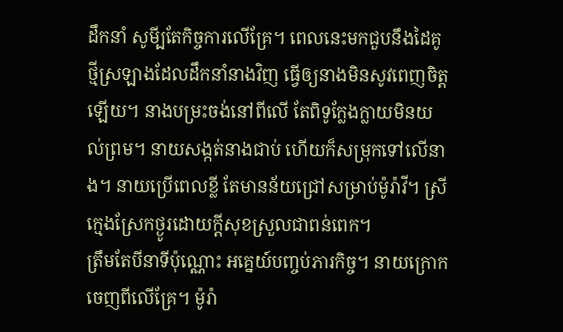ដឹកនាំ សូមី្បតែកិច្ចការលើគ្រែ។ ពេលនេះមកជួបនឹងដៃគូថ្មីស្រឡាងដែលដឹកនាំនាងវិញ ធ្វើឲ្យនាងមិនសូវពេញចិត្តឡើយ។ នាងបម្រះចង់នៅពីលើ តែពិទូក្លែងក្លាយមិនយល់ព្រម។ នាយសង្កត់នាងជាប់ ហើយក៏សម្រុកទៅលើនាង។ នាយប្រើពេលខ្លី តែមានន័យជ្រៅសម្រាប់ម៉ូរ៉ាវី។ ស្រីក្មេងស្រែកថ្ងូរដោយក្តីសុខស្រួលជាពន់ពេក។
ត្រឹមតែបីនាទីប៉ុណ្ណោះ អគ្នេយ៍បញ្ចប់ភារកិច្ច។ នាយក្រោកចេញពីលើគ្រែ។ ម៉ូរ៉ា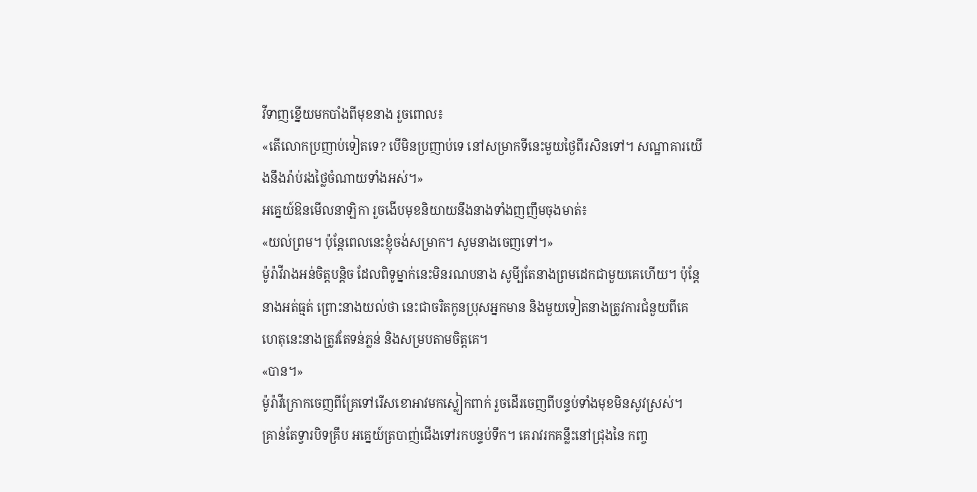វីទាញខ្នើយមកបាំងពីមុខនាង រួចពោល៖
«តើលោកប្រញាប់ទៀតទេ? បើមិនប្រញាប់ទេ នៅសម្រាកទីនេះមួយថ្ងៃពីរសិនទៅ។ សណ្ឋាគារយើងនឹងរ៉ាប់រងថ្លៃចំណាយទាំងអស់។»
អគ្នេយ៍ឱនមើលនាឡិកា រួចងើបមុខនិយាយនឹងនាងទាំងញញឹមចុងមាត់៖
«យល់ព្រម។ ប៉ុន្តែពេលនេះខ្ញុំចង់សម្រាក។ សូមនាងចេញទៅ។»
ម៉ូរ៉ាវីរាងអន់ចិត្តបន្តិច ដែលពិទូម្នាក់នេះមិនរណបនាង សូមី្បតែនាងព្រមដេកជាមួយគេហើយ។ ប៉ុន្តែនាងអត់ធ្មត់ ព្រោះនាងយល់ថា នេះជាចរិតកូនប្រុសអ្នកមាន និងមួយទៀតនាងត្រូវការជំនួយពីគេ ហេតុនេះនាងត្រូវតែទន់ភ្លន់ និងសម្របតាមចិត្តគេ។
«បាន។»
ម៉ូរ៉ាវីក្រោកចេញពីគ្រែទៅរើសខោអាវមកស្លៀកពាក់ រួចដើរចេញពីបន្ទប់ទាំងមុខមិនសូវស្រស់។
គ្រាន់តែទ្វារបិទគ្រឹប អគ្នេយ៍ត្របាញ់ជើងទៅរកបន្ទប់ទឹក។ គេរាវរកគន្លឹះនៅជ្រុងនៃ កញ្ច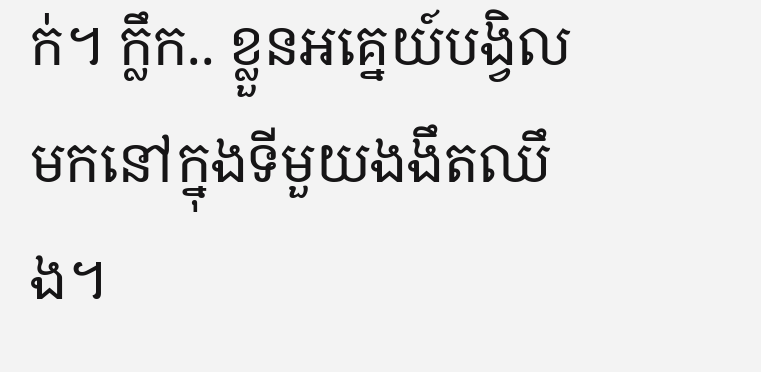ក់។ ក្លឹក.. ខ្លួនអគ្នេយ៍បង្វិលមកនៅក្នុងទីមួយងងឹតឈឹង។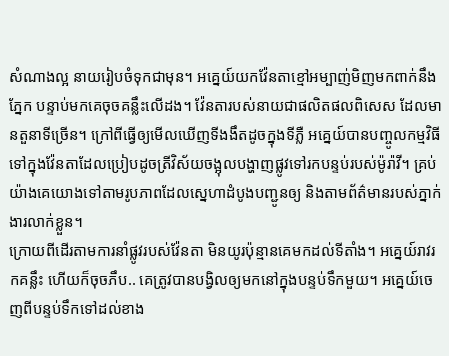សំណាងល្អ នាយរៀបចំទុកជាមុន។ អគ្នេយ៍យកវ៉ែនតាខ្មៅអម្បាញ់មិញមកពាក់នឹងភ្នែក បន្ទាប់មកគេចុចគន្លឹះលើដង។ វ៉ែនតារបស់នាយជាផលិតផលពិសេស ដែលមានតួនាទីច្រើន។ ក្រៅពីធ្វើឲ្យមើលឃើញទីងងឹតដូចក្នុងទីភ្លឺ អគ្នេយ៍បានបញ្ចូលកម្មវិធីទៅក្នុងវ៉ែនតាដែលប្រៀបដូចត្រីវិស័យចង្អុលបង្ហាញផ្លូវទៅរកបន្ទប់របស់ម៉ូរ៉ាវី។ គ្រប់យ៉ាងគេយោងទៅតាមរូបភាពដែលស្នេហាដំបូងបញ្ជូនឲ្យ និងតាមព័ត៌មានរបស់ភ្នាក់ងារលាក់ខ្លួន។
ក្រោយពីដើរតាមការនាំផ្លូវរបស់វ៉ែនតា មិនយូរប៉ុន្មានគេមកដល់ទីតាំង។ អគ្នេយ៍រាវរកគន្លឹះ ហើយក៏ចុចភឹប.. គេត្រូវបានបង្វិលឲ្យមកនៅក្នុងបន្ទប់ទឹកមួយ។ អគ្នេយ៍ចេញពីបន្ទប់ទឹកទៅដល់ខាង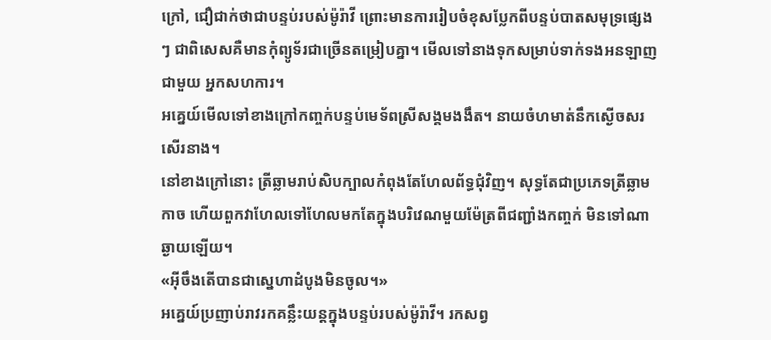ក្រៅ, ជឿជាក់ថាជាបន្ទប់របស់ម៉ូរ៉ាវី ព្រោះមានការរៀបចំខុសប្លែកពីបន្ទប់បាតសមុទ្រផ្សេងៗ ជាពិសេសគឺមានកុំព្យូទ័រជាច្រើនតម្រៀបគ្នា។ មើលទៅនាងទុកសម្រាប់ទាក់ទងអនឡាញជាមួយ អ្នកសហការ។
អគ្នេយ៍មើលទៅខាងក្រៅកញ្ចក់បន្ទប់មេទ័ពស្រីសង្គមងងឹត។ នាយចំហមាត់នឹកស្ងើចសរសើរនាង។
នៅខាងក្រៅនោះ ត្រីឆ្លាមរាប់សិបក្បាលកំពុងតែហែលព័ទ្ធជុំវិញ។ សុទ្ធតែជាប្រភេទត្រីឆ្លាមកាច ហើយពួកវាហែលទៅហែលមកតែក្នុងបរិវេណមួយម៉ែត្រពីជញ្ជាំងកញ្ចក់ មិនទៅណាឆ្ងាយឡើយ។
«អ៊ីចឹងតើបានជាស្នេហាដំបូងមិនចូល។»
អគ្នេយ៍ប្រញាប់រាវរកគន្លឹះយន្តក្នុងបន្ទប់របស់ម៉ូរ៉ាវី។ រកសព្វ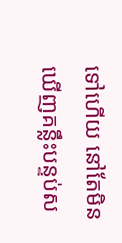ទៅហើយ នៅតែមិនឃើញគន្លឹះបន្ទប់ស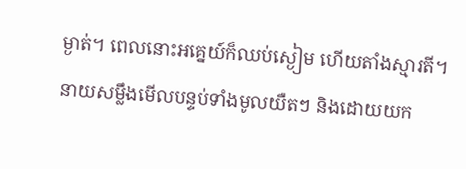ម្ងាត់។ ពេលនោះអគ្នេយ៍ក៏ឈប់ស្ងៀម ហើយតាំងស្មារតី។ នាយសម្លឹងមើលបន្ទប់ទាំងមូលយឺតៗ និងដោយយក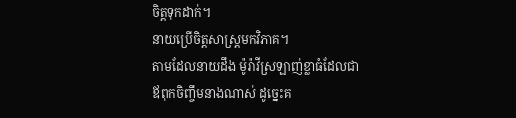ចិត្តទុកដាក់។
នាយប្រើចិត្តសាស្ត្រមកវិភាគ។
តាមដែលនាយដឹង ម៉ូរ៉ាវីស្រឡាញ់ខ្លាធំដែលជាឪពុកចិញ្ចឹមនាងណាស់ ដូច្នេះគ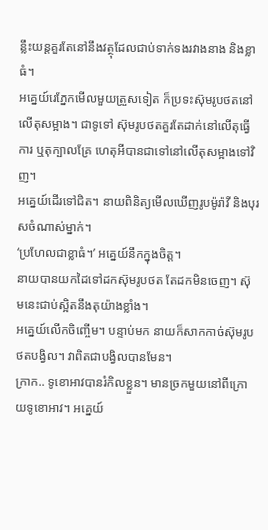ន្លឹះយន្តគួរតែនៅនឹងវត្ថុដែលជាប់ទាក់ទងរវាងនាង និងខ្លាធំ។
អគ្នេយ៍រេភ្នែកមើលមួយត្រួសទៀត ក៏ប្រទះស៊ុមរូបថតនៅលើតុសម្អាង។ ជាទូទៅ ស៊ុមរូបថតគួរតែដាក់នៅលើតុធ្វើការ ឬតុក្បាលគ្រែ ហេតុអីបានជាទៅនៅលើតុសម្អាងទៅវិញ។
អគ្នេយ៍ដើរទៅជិត។ នាយពិនិត្យមើលឃើញរូបម៉ូរ៉ាវី និងបុរសចំណាស់ម្នាក់។
‘ប្រហែលជាខ្លាធំ។’ អគ្នេយ៍នឹកក្នុងចិត្ត។
នាយបានយកដៃទៅដកស៊ុមរូបថត តែដកមិនចេញ។ ស៊ុមនេះជាប់ស្អិតនឹងតុយ៉ាងខ្លាំង។
អគ្នេយ៍លើកចិញ្ចើម។ បន្ទាប់មក នាយក៏សាកកាច់ស៊ុមរូបថតបង្វិល។ វាពិតជាបង្វិលបានមែន។
ក្រាក.. ទូខោអាវបានរំកិលខ្លួន។ មានច្រកមួយនៅពីក្រោយទូខោអាវ។ អគ្នេយ៍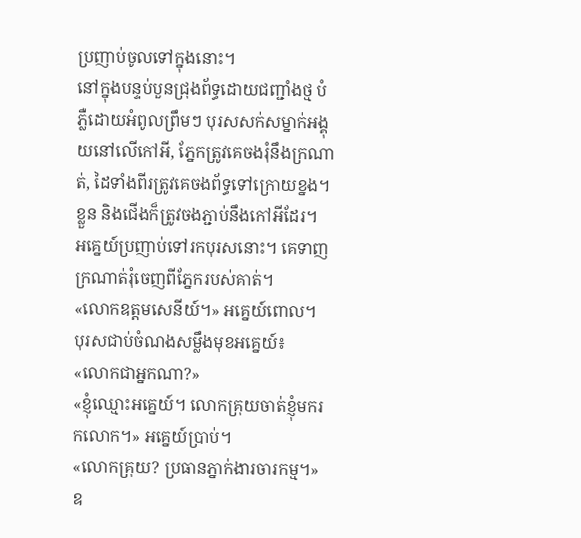ប្រញាប់ចូលទៅក្នុងនោះ។
នៅក្នុងបន្ទប់បួនជ្រុងព័ទ្ធដោយជញ្ជាំងថ្ម បំភ្លឺដោយអំពូលព្រឹមៗ បុរសសក់សម្នាក់អង្គុយនៅលើកៅអី, ភ្នែកត្រូវគេចងរុំនឹងក្រណាត់, ដៃទាំងពីរត្រូវគេចងព័ទ្ធទៅក្រោយខ្នង។ ខ្លួន និងជើងក៏ត្រូវចងភ្ជាប់នឹងកៅអីដែរ។
អគ្នេយ៍ប្រញាប់ទៅរកបុរសនោះ។ គេទាញក្រណាត់រុំចេញពីភ្នែករបស់គាត់។
«លោកឧត្តមសេនីយ៍។» អគ្នេយ៍ពោល។
បុរសជាប់ចំណងសម្លឹងមុខអគ្នេយ៍៖
«លោកជាអ្នកណា?»
«ខ្ញុំឈ្មោះអគ្នេយ៍។ លោកគ្រុយចាត់ខ្ញុំមករកលោក។» អគ្នេយ៍ប្រាប់។
«លោកគ្រុយ? ប្រធានភ្នាក់ងារចារកម្ម។» ឧ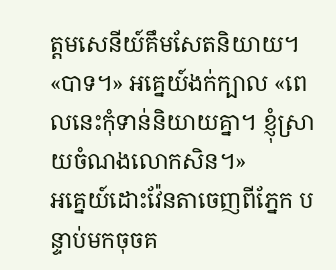ត្តមសេនីយ៍គឹមសែតនិយាយ។
«បាទ។» អគ្នេយ៍ងក់ក្បាល «ពេលនេះកុំទាន់និយាយគ្នា។ ខ្ញុំស្រាយចំណងលោកសិន។»
អគ្នេយ៍ដោះវ៉ែនតាចេញពីភ្នែក បន្ទាប់មកចុចគ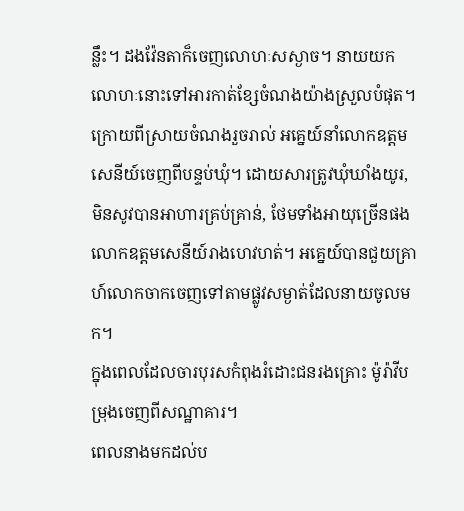ន្លឹះ។ ដងវ៉ែនតាក៏ចេញលោហៈសស្ងាច។ នាយយកលោហៈនោះទៅអារកាត់ខ្សែចំណងយ៉ាងស្រួលបំផុត។
ក្រោយពីស្រាយចំណងរួចរាល់ អគ្នេយ៍នាំលោកឧត្តមសេនីយ៍ចេញពីបន្ទប់ឃុំ។ ដោយសារត្រូវឃុំឃាំងយូរ, មិនសូវបានអាហារគ្រប់គ្រាន់, ថែមទាំងអាយុច្រើនផង លោកឧត្តមសេនីយ៍រាងហេវហត់។ អគ្នេយ៍បានជួយគ្រាហ៍លោកចាកចេញទៅតាមផ្លូវសម្ងាត់ដែលនាយចូលមក។
ក្នុងពេលដែលចារបុរសកំពុងរំដោះជនរងគ្រោះ ម៉ូរ៉ាវីបម្រុងចេញពីសណ្ឋាគារ។
ពេលនាងមកដល់ប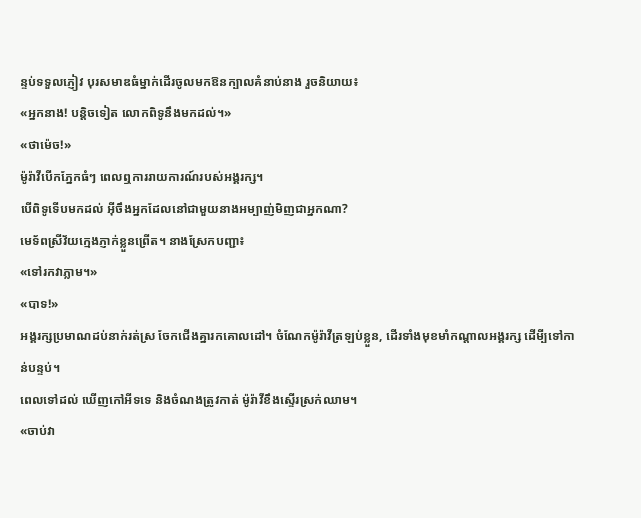ន្ទប់ទទួលភ្ញៀវ បុរសមាឌធំម្នាក់ដើរចូលមកឱនក្បាលគំនាប់នាង រួចនិយាយ៖
«អ្នកនាង! បន្តិចទៀត លោកពិទូនឹងមកដល់។»
«ថាម៉េច!»
ម៉ូរ៉ាវីបើកភ្នែកធំៗ ពេលឮការរាយការណ៍របស់អង្គរក្ស។
បើពិទូទើបមកដល់ អ៊ីចឹងអ្នកដែលនៅជាមួយនាងអម្បាញ់មិញជាអ្នកណា?
មេទ័ពស្រីវ័យក្មេងភ្ញាក់ខ្លួនព្រើត។ នាងស្រែកបញ្ជា៖
«ទៅរកវាភ្លាម។»
«បាទ!»
អង្គរក្សប្រមាណដប់នាក់រត់ស្រ ចែកជើងគ្នារកគោលដៅ។ ចំណែកម៉ូរ៉ាវីត្រឡប់ខ្លួន, ដើរទាំងមុខមាំកណ្តាលអង្គរក្ស ដើមី្បទៅកាន់បន្ទប់។
ពេលទៅដល់ ឃើញកៅអីទទេ និងចំណងត្រូវកាត់ ម៉ូរ៉ាវីខឹងស្ទើរស្រក់ឈាម។
«ចាប់វា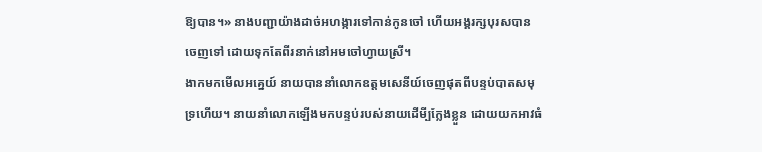ឱ្យបាន។» នាងបញ្ជាយ៉ាងដាច់អហង្ការទៅកាន់កូនចៅ ហើយអង្គរក្សបុរសបានចេញទៅ ដោយទុកតែពីរនាក់នៅអមចៅហ្វាយស្រី។
ងាកមកមើលអគ្នេយ៍ នាយបាននាំលោកឧត្តមសេនីយ៍ចេញផុតពីបន្ទប់បាតសមុទ្រហើយ។ នាយនាំលោកឡើងមកបន្ទប់របស់នាយដើមី្បក្លែងខ្លួន ដោយយកអាវធំ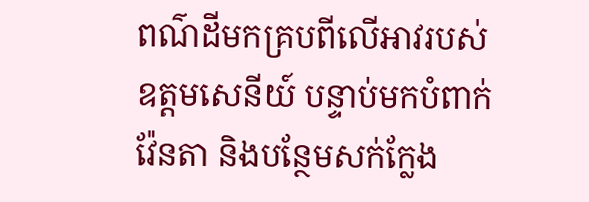ពណ៌ដីមកគ្របពីលើអាវរបស់ឧត្តមសេនីយ៍ បន្ទាប់មកបំពាក់វ៉ែនតា និងបន្ថែមសក់ក្លែង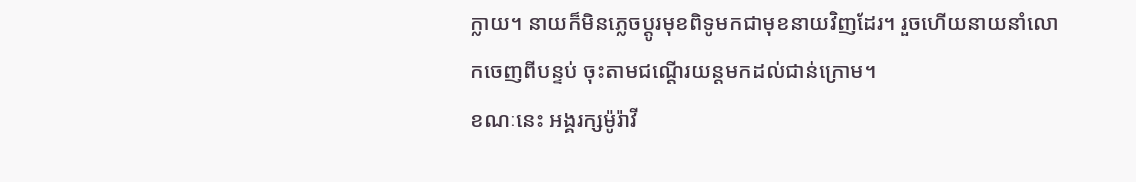ក្លាយ។ នាយក៏មិនភ្លេចប្តូរមុខពិទូមកជាមុខនាយវិញដែរ។ រួចហើយនាយនាំលោកចេញពីបន្ទប់ ចុះតាមជណ្តើរយន្តមកដល់ជាន់ក្រោម។
ខណៈនេះ អង្គរក្សម៉ូរ៉ាវី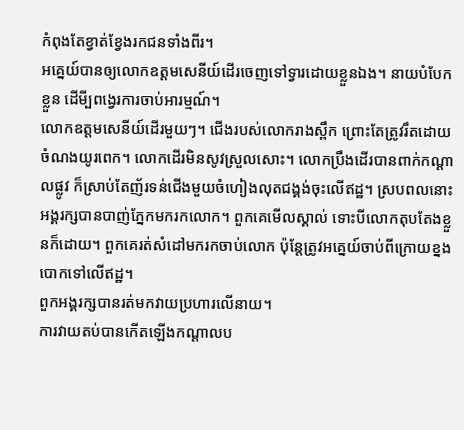កំពុងតែខ្វាត់ខ្វែងរកជនទាំងពីរ។
អគ្នេយ៍បានឲ្យលោកឧត្តមសេនីយ៍ដើរចេញទៅទ្វារដោយខ្លួនឯង។ នាយបំបែកខ្លួន ដើមី្បពង្វេរការចាប់អារម្មណ៍។
លោកឧត្តមសេនីយ៍ដើរមួយៗ។ ជើងរបស់លោករាងស្ពឹក ព្រោះតែត្រូវរឹតដោយចំណងយូរពេក។ លោកដើរមិនសូវស្រួលសោះ។ លោកប្រឹងដើរបានពាក់កណ្តាលផ្លូវ ក៏ស្រាប់តែញ័រទន់ជើងមួយចំហៀងលុតជង្គង់ចុះលើឥដ្ឋ។ ស្របពលនោះ អង្គរក្សបានបាញ់ភ្នែកមករកលោក។ ពួកគេមើលស្គាល់ ទោះបីលោកតុបតែងខ្លួនក៏ដោយ។ ពួកគេរត់សំដៅមករកចាប់លោក ប៉ុន្តែត្រូវអគ្នេយ៍ចាប់ពីក្រោយខ្នងបោកទៅលើឥដ្ឋ។
ពួកអង្គរក្សបានរត់មកវាយប្រហារលើនាយ។
ការវាយតប់បានកើតឡើងកណ្តាលប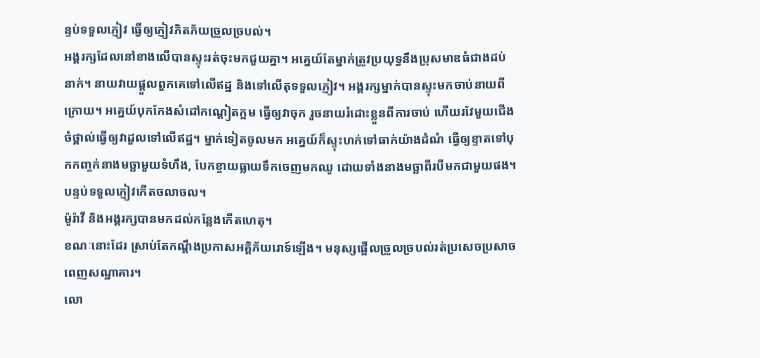ន្ទប់ទទួលភ្ញៀវ ធ្វើឲ្យភ្ញៀវភិតភ័យច្រួលច្របល់។
អង្គរក្សដែលនៅខាងលើបានស្ទុះរត់ចុះមកជួយគ្នា។ អគ្នេយ៍តែម្នាក់ត្រូវប្រយុទ្ធនឹងប្រុសមាឌធំជាងដប់នាក់។ នាយវាយផ្តួលពួកគេទៅលើឥដ្ឋ និងទៅលើតុទទួលភ្ញៀវ។ អង្គរក្សម្នាក់បានស្ទុះមកចាប់នាយពីក្រោយ។ អគ្នេយ៍បុកកែងសំដៅកណ្តៀតក្អម ធ្វើឲ្យវាចុក រួចនាយរំដោះខ្លួនពីការចាប់ ហើយរវែមួយជើងចំថ្ពាល់ធ្វើឲ្យវាដួលទៅលើឥដ្ឋ។ ម្នាក់ទៀតចូលមក អគ្នេយ៍ក៏ស្ទុះហក់ទៅធាក់យ៉ាងដំណំ ធ្វើឲ្យខ្ទាតទៅបុកកញ្ចក់នាងមច្ឆាមួយទំហឹង, បែកខ្ចាយធ្លាយទឹកចេញមកឈូ ដោយទាំងនាងមច្ឆាពីរបីមកជាមួយផង។
បន្ទប់ទទួលភ្ញៀវកើតចលាចល។
ម៉ូរ៉ាវី និងអង្គរក្សបានមកដល់កន្លែងកើតហេតុ។
ខណៈនោះដែរ ស្រាប់តែកណ្តឹងប្រកាសអគ្គិភ័យរោទ៍ឡើង។ មនុស្សផ្អើលច្រួលច្របល់រត់ប្រសេចប្រសាចពេញសណ្ឋាគារ។
លោ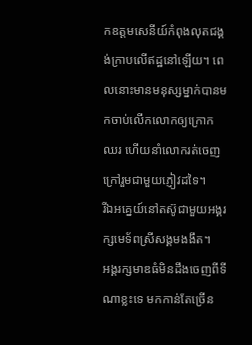កឧត្តមសេនីយ៍កំពុងលុតជង្គង់ក្រាបលើឥដ្ឋនៅឡើយ។ ពេលនោះមានមនុស្សម្នាក់បានមកចាប់លើកលោកឲ្យក្រោកឈរ ហើយនាំលោករត់ចេញក្រៅរួមជាមួយភ្ញៀវដទៃ។
រីឯអគ្នេយ៍នៅតស៊ូជាមួយអង្គរក្សមេទ័ពស្រីសង្គមងងឹត។
អង្គរក្សមាឌធំមិនដឹងចេញពីទីណាខ្លះទេ មកកាន់តែច្រើន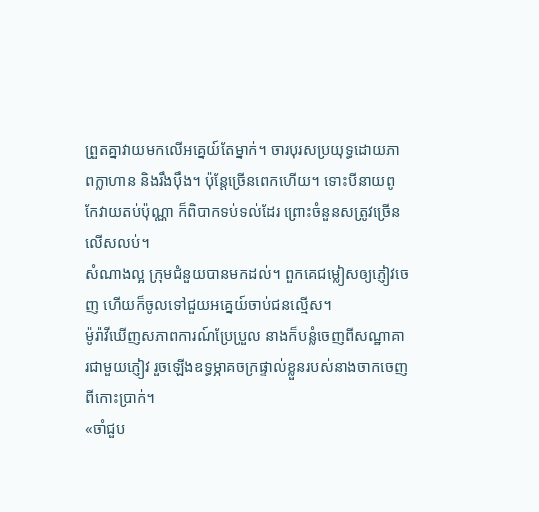ព្រួតគ្នាវាយមកលើអគ្នេយ៍តែម្នាក់។ ចារបុរសប្រយុទ្ធដោយភាពក្លាហាន និងរឹងប៉ឹង។ ប៉ុន្តែច្រើនពេកហើយ។ ទោះបីនាយពូកែវាយតប់ប៉ុណ្ណា ក៏ពិបាកទប់ទល់ដែរ ព្រោះចំនួនសត្រូវច្រើនលើសលប់។
សំណាងល្អ ក្រុមជំនួយបានមកដល់។ ពួកគេជម្លៀសឲ្យភ្ញៀវចេញ ហើយក៏ចូលទៅជួយអគ្នេយ៍ចាប់ជនល្មើស។
ម៉ូរ៉ាវីឃើញសភាពការណ៍ប្រែប្រួល នាងក៏បន្លំចេញពីសណ្ឋាគារជាមួយភ្ញៀវ រួចឡើងឧទ្ធម្ភាគចក្រផ្ទាល់ខ្លួនរបស់នាងចាកចេញពីកោះប្រាក់។
«ចាំជួប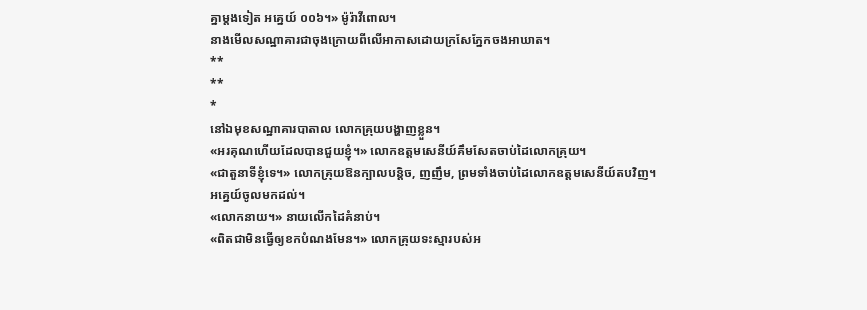គ្នាម្តងទៀត អគ្នេយ៍ ០០៦។» ម៉ូរ៉ាវីពោល។
នាងមើលសណ្ឋាគារជាចុងក្រោយពីលើអាកាសដោយក្រសែភ្នែកចងអាឃាត។
**
**
*
នៅឯមុខសណ្ឋាគារបាតាល លោកគ្រុយបង្ហាញខ្លួន។
«អរគុណហើយដែលបានជួយខ្ញុំ។» លោកឧត្តមសេនីយ៍គឹមសែតចាប់ដៃលោកគ្រុយ។
«ជាតួនាទីខ្ញុំទេ។» លោកគ្រុយឱនក្បាលបន្តិច, ញញឹម, ព្រមទាំងចាប់ដៃលោកឧត្តមសេនីយ៍តបវិញ។
អគ្នេយ៍ចូលមកដល់។
«លោកនាយ។» នាយលើកដៃគំនាប់។
«ពិតជាមិនធ្វើឲ្យខកបំណងមែន។» លោកគ្រុយទះស្មារបស់អ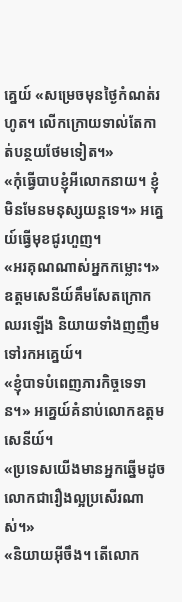គ្នេយ៍ «សម្រេចមុនថ្ងៃកំណត់រហូត។ លើកក្រោយទាល់តែកាត់បន្ថយថែមទៀត។»
«កុំធ្វើបាបខ្ញុំអីលោកនាយ។ ខ្ញុំមិនមែនមនុស្សយន្តទេ។» អគ្នេយ៍ធ្វើមុខជូរហួញ។
«អរគុណណាស់អ្នកកម្លោះ។» ឧត្តមសេនីយ៍គឹមសែតក្រោកឈរឡើង និយាយទាំងញញឹមទៅរកអគ្នេយ៍។
«ខ្ញុំបាទបំពេញភារកិច្ចទេទាន។» អគ្នេយ៍គំនាប់លោកឧត្តមសេនីយ៍។
«ប្រទេសយើងមានអ្នកឆ្នើមដូចលោកជារឿងល្អប្រសើរណាស់។»
«និយាយអ៊ីចឹង។ តើលោក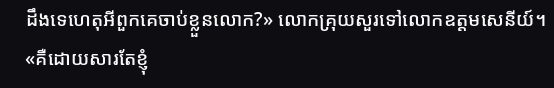ដឹងទេហេតុអីពួកគេចាប់ខ្លួនលោក?» លោកគ្រុយសួរទៅលោកឧត្តមសេនីយ៍។
«គឺដោយសារតែខ្ញុំ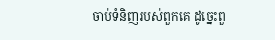ចាប់ទំនិញរបស់ពួកគេ ដូច្នេះពួ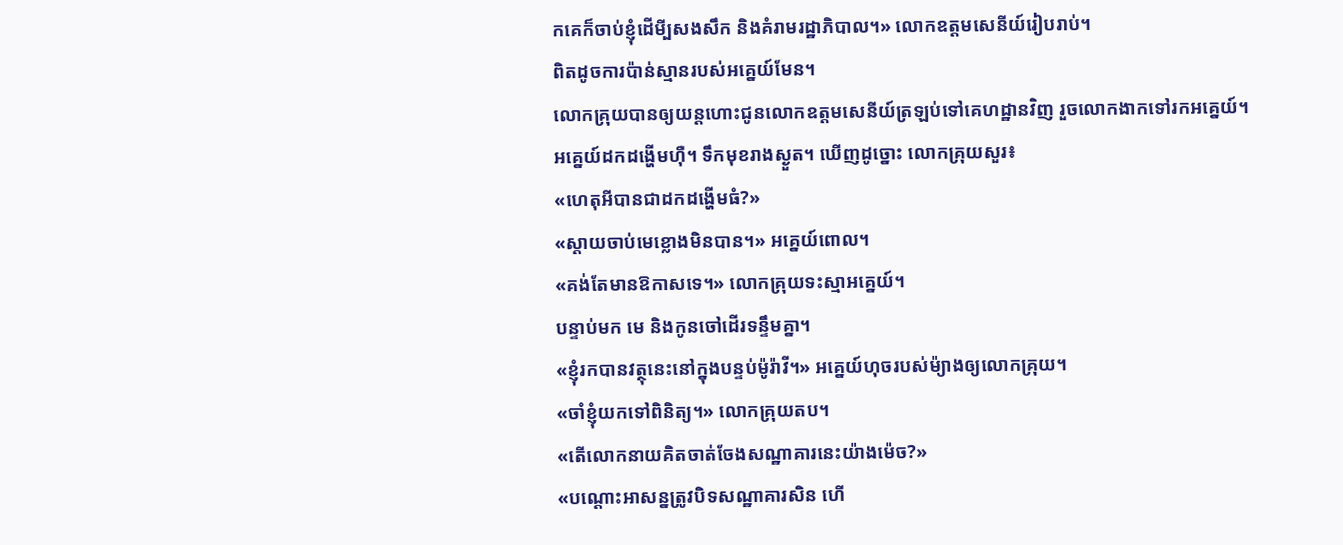កគេក៏ចាប់ខ្ញុំដើមី្បសងសឹក និងគំរាមរដ្ឋាភិបាល។» លោកឧត្តមសេនីយ៍រៀបរាប់។
ពិតដូចការប៉ាន់ស្មានរបស់អគ្នេយ៍មែន។
លោកគ្រុយបានឲ្យយន្តហោះជូនលោកឧត្តមសេនីយ៍ត្រឡប់ទៅគេហដ្ឋានវិញ រួចលោកងាកទៅរកអគ្នេយ៍។
អគ្នេយ៍ដកដង្ហើមហ៊ឺ។ ទឹកមុខរាងស្ងួត។ ឃើញដូច្នោះ លោកគ្រុយសួរ៖
«ហេតុអីបានជាដកដង្ហើមធំ?»
«ស្តាយចាប់មេខ្លោងមិនបាន។» អគ្នេយ៍ពោល។
«គង់តែមានឱកាសទេ។» លោកគ្រុយទះស្មាអគ្នេយ៍។
បន្ទាប់មក មេ និងកូនចៅដើរទន្ទឹមគ្នា។
«ខ្ញុំរកបានវត្ថុនេះនៅក្នុងបន្ទប់ម៉ូរ៉ាវី។» អគ្នេយ៍ហុចរបស់ម៉្យាងឲ្យលោកគ្រុយ។
«ចាំខ្ញុំយកទៅពិនិត្យ។» លោកគ្រុយតប។
«តើលោកនាយគិតចាត់ចែងសណ្ឋាគារនេះយ៉ាងម៉េច?»
«បណ្តោះអាសន្នត្រូវបិទសណ្ឋាគារសិន ហើ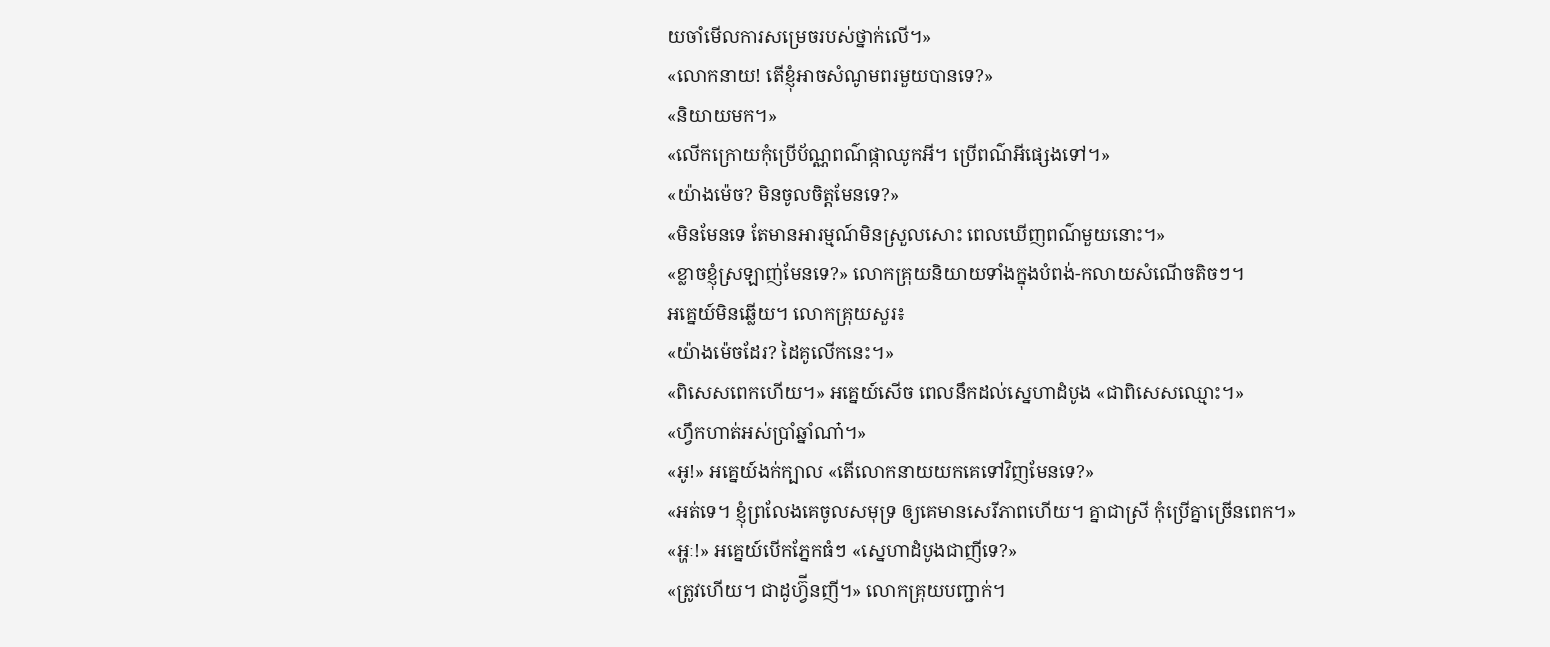យចាំមើលការសម្រេចរបស់ថ្នាក់លើ។»
«លោកនាយ! តើខ្ញុំអាចសំណូមពរមួយបានទេ?»
«និយាយមក។»
«លើកក្រោយកុំប្រើប័ណ្ណពណ៌ផ្កាឈូកអី។ ប្រើពណ៌អីផ្សេងទៅ។»
«យ៉ាងម៉េច? មិនចូលចិត្តមែនទេ?»
«មិនមែនទេ តែមានអារម្មណ៍មិនស្រួលសោះ ពេលឃើញពណ៌មួយនោះ។»
«ខ្លាចខ្ញុំស្រឡាញ់មែនទេ?» លោកគ្រុយនិយាយទាំងក្នុងបំពង់-កលាយសំណើចតិចៗ។
អគ្នេយ៍មិនឆ្លើយ។ លោកគ្រុយសួរ៖
«យ៉ាងម៉េចដែរ? ដៃគូលើកនេះ។»
«ពិសេសពេកហើយ។» អគ្នេយ៍សើច ពេលនឹកដល់ស្នេហាដំបូង «ជាពិសេសឈ្មោះ។»
«ហ្វឹកហាត់អស់ប្រាំឆ្នាំណា៎។»
«អូ!» អគ្នេយ៍ងក់ក្បាល «តើលោកនាយយកគេទៅវិញមែនទេ?»
«អត់ទេ។ ខ្ញុំព្រលែងគេចូលសមុទ្រ ឲ្យគេមានសេរីភាពហើយ។ គ្នាជាស្រី កុំប្រើគ្នាច្រើនពេក។»
«អ្ហៈ!» អគ្នេយ៍បើកភ្នែកធំៗ «ស្នេហាដំបូងជាញីទេ?»
«ត្រូវហើយ។ ជាដូហ្វ៊ីនញី។» លោកគ្រុយបញ្ជាក់។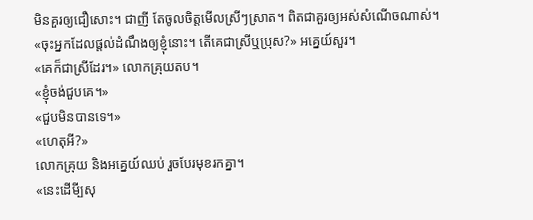មិនគួរឲ្យជឿសោះ។ ជាញី តែចូលចិត្តមើលស្រីៗស្រាត។ ពិតជាគួរឲ្យអស់សំណើចណាស់។
«ចុះអ្នកដែលផ្តល់ដំណឹងឲ្យខ្ញុំនោះ។ តើគេជាស្រីឬប្រុស?» អគ្នេយ៍សួរ។
«គេក៏ជាស្រីដែរ។» លោកគ្រុយតប។
«ខ្ញុំចង់ជួបគេ។»
«ជួបមិនបានទេ។»
«ហេតុអី?»
លោកគ្រុយ និងអគ្នេយ៍ឈប់ រួចបែរមុខរកគ្នា។
«នេះដើមី្បសុ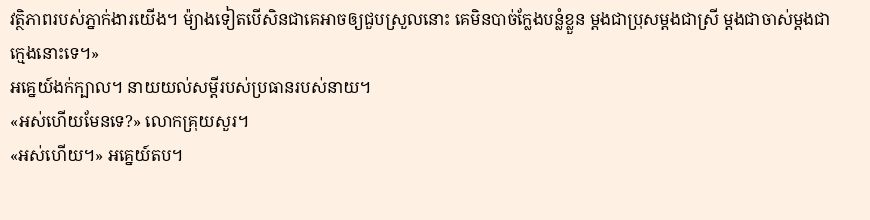វត្ថិភាពរបស់ភ្នាក់ងារយើង។ ម៉្យាងទៀតបើសិនជាគេអាចឲ្យជួបស្រួលនោះ គេមិនបាច់ក្លែងបន្លំខ្លួន ម្តងជាប្រុសម្តងជាស្រី ម្តងជាចាស់ម្តងជាក្មេងនោះទេ។»
អគ្នេយ៍ងក់ក្បាល។ នាយយល់សម្តីរបស់ប្រធានរបស់នាយ។
«អស់ហើយមែនទេ?» លោកគ្រុយសួរ។
«អស់ហើយ។» អគ្នេយ៍តប។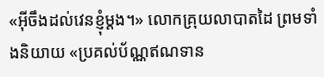«អ៊ីចឹងដល់វេនខ្ញុំម្តង។» លោកគ្រុយលាបាតដៃ ព្រមទាំងនិយាយ «ប្រគល់ប័ណ្ណឥណទាន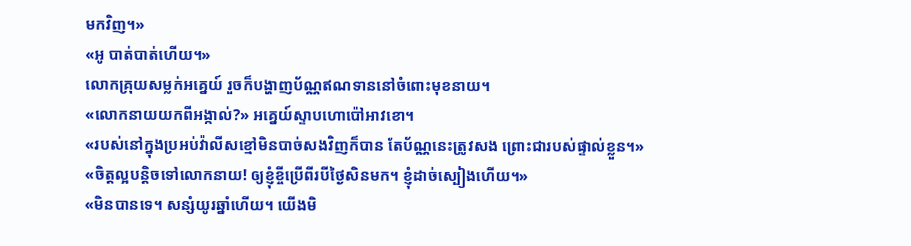មកវិញ។»
«អូ បាត់បាត់ហើយ។»
លោកគ្រុយសម្លក់អគ្នេយ៍ រួចក៏បង្ហាញប័ណ្ណឥណទាននៅចំពោះមុខនាយ។
«លោកនាយយកពីអង្កាល់?» អគ្នេយ៍ស្ទាបហោប៉ៅអាវខោ។
«របស់នៅក្នុងប្រអប់វ៉ាលីសខ្មៅមិនបាច់សងវិញក៏បាន តែប័ណ្ណនេះត្រូវសង ព្រោះជារបស់ផ្ទាល់ខ្លួន។»
«ចិត្តល្អបន្តិចទៅលោកនាយ! ឲ្យខ្ញុំខ្ចីប្រើពីរបីថ្ងៃសិនមក។ ខ្ញុំដាច់ស្បៀងហើយ។»
«មិនបានទេ។ សន្សំយូរឆ្នាំហើយ។ យើងមិ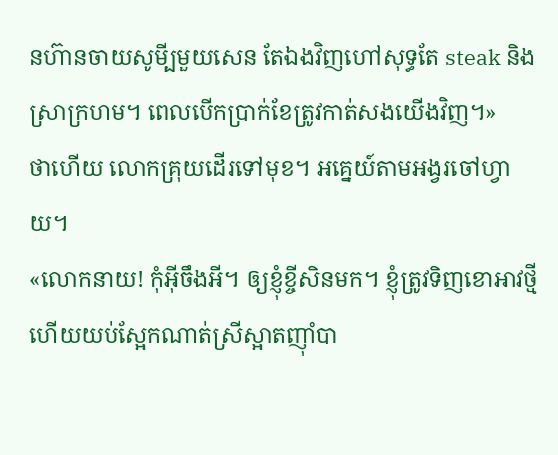នហ៊ានចាយសូមី្បមួយសេន តែឯងវិញហៅសុទ្ធតែ steak និងស្រាក្រហម។ ពេលបើកប្រាក់ខែត្រូវកាត់សងយើងវិញ។»
ថាហើយ លោកគ្រុយដើរទៅមុខ។ អគ្នេយ៍តាមអង្វរចៅហ្វាយ។
«លោកនាយ! កុំអ៊ីចឹងអី។ ឲ្យខ្ញុំខ្ចីសិនមក។ ខ្ញុំត្រូវទិញខោអាវថ្មី ហើយយប់ស្អែកណាត់ស្រីស្អាតញ៉ាំបា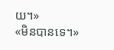យ។»
«មិនបានទេ។»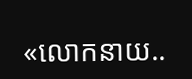«លោកនាយ..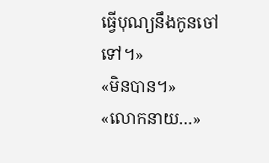ធ្វើបុណ្យនឹងកូនចៅទៅ។»
«មិនបាន។»
«លោកនាយ…»